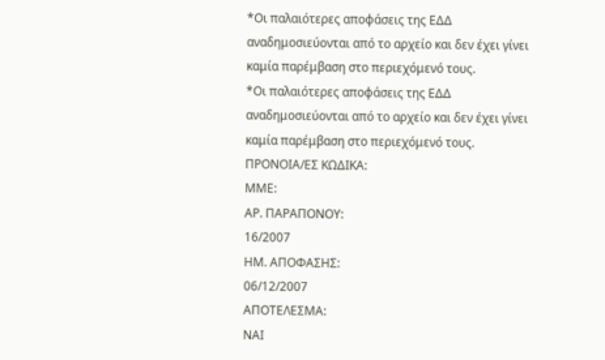*Οι παλαιότερες αποφάσεις της ΕΔΔ αναδημοσιεύονται από το αρχείο και δεν έχει γίνει καμία παρέμβαση στο περιεχόμενό τους.
*Οι παλαιότερες αποφάσεις της ΕΔΔ αναδημοσιεύονται από το αρχείο και δεν έχει γίνει καμία παρέμβαση στο περιεχόμενό τους.
ΠΡΟΝΟΙΑ/EΣ ΚΩΔΙΚΑ:
ΜΜΕ:
ΑΡ. ΠΑΡΑΠΟΝΟΥ:
16/2007
ΗΜ. ΑΠΟΦΑΣΗΣ:
06/12/2007
ΑΠΟΤΕΛΕΣΜΑ:
ΝΑΙ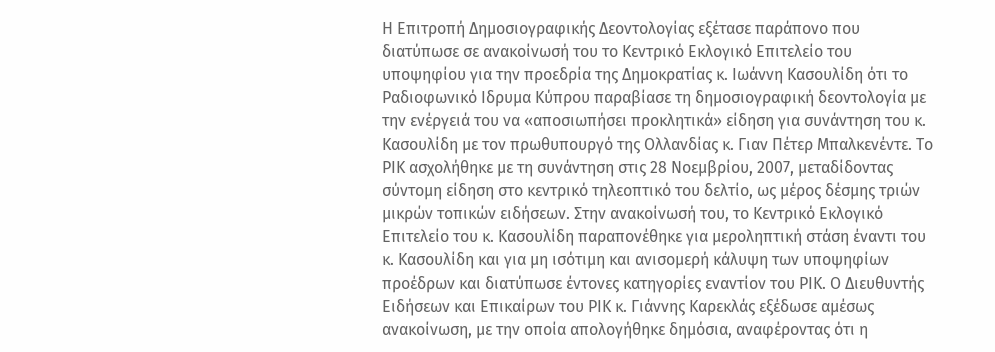Η Επιτροπή Δημοσιογραφικής Δεοντολογίας εξέτασε παράπονο που διατύπωσε σε ανακοίνωσή του το Κεντρικό Εκλογικό Επιτελείο του υποψηφίου για την προεδρία της Δημοκρατίας κ. Ιωάννη Κασουλίδη ότι το Ραδιοφωνικό Ιδρυμα Κύπρου παραβίασε τη δημοσιογραφική δεοντολογία με την ενέργειά του να «αποσιωπήσει προκλητικά» είδηση για συνάντηση του κ. Κασουλίδη με τον πρωθυπουργό της Ολλανδίας κ. Γιαν Πέτερ Μπαλκενέντε. Το ΡΙΚ ασχολήθηκε με τη συνάντηση στις 28 Νοεμβρίου, 2007, μεταδίδοντας σύντομη είδηση στο κεντρικό τηλεοπτικό του δελτίο, ως μέρος δέσμης τριών μικρών τοπικών ειδήσεων. Στην ανακοίνωσή του, το Κεντρικό Εκλογικό Επιτελείο του κ. Κασουλίδη παραπονέθηκε για μεροληπτική στάση έναντι του κ. Κασουλίδη και για μη ισότιμη και ανισομερή κάλυψη των υποψηφίων προέδρων και διατύπωσε έντονες κατηγορίες εναντίον του ΡΙΚ. Ο Διευθυντής Ειδήσεων και Επικαίρων του ΡΙΚ κ. Γιάννης Καρεκλάς εξέδωσε αμέσως ανακοίνωση, με την οποία απολογήθηκε δημόσια, αναφέροντας ότι η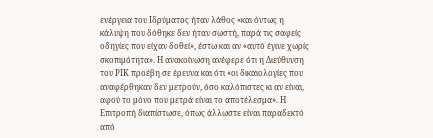ενέργεια του Ιδρύματος ήταν λάθος «και όντως η κάλυψη που δόθηκε δεν ήταν σωστή, παρά τις σαφείς οδηγίες που είχαν δοθεί», έστω και αν «αυτό έγινε χωρίς σκοπιμότητα». Η ανακοίνωση ανέφερε ότι η Διεύθυνση του ΡΙΚ προέβη σε έρευνα και ότι «οι δικαιολογίες που αναφέρθηκαν δεν μετρούν, όσο καλόπιστες κι αν είναι, αφού το μόνο που μετρά είναι το αποτέλεσμα». Η Επιτροπή διαπίστωσε, όπως άλλωστε είναι παραδεκτό από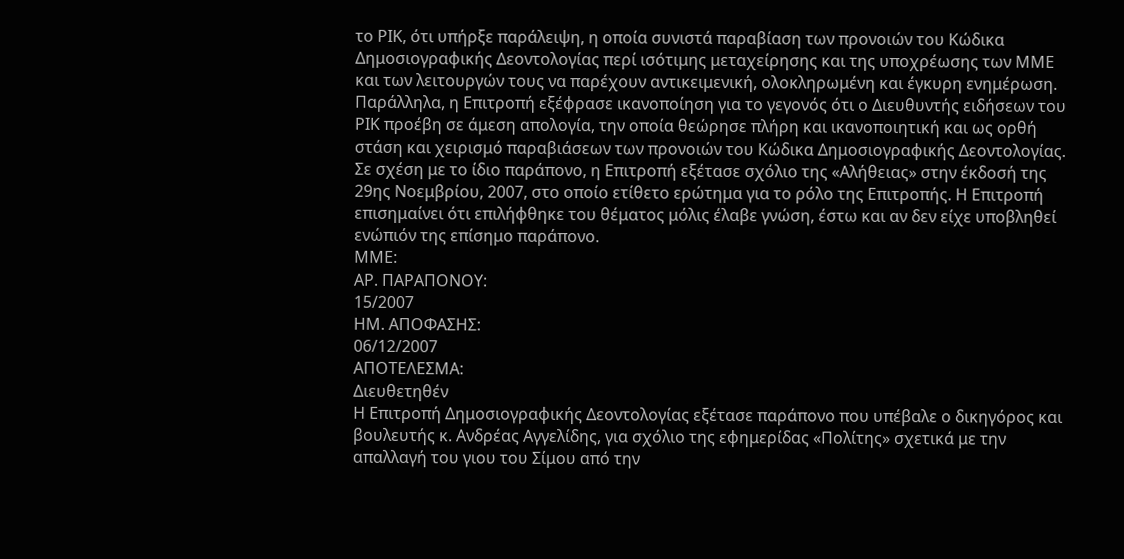το ΡΙΚ, ότι υπήρξε παράλειψη, η οποία συνιστά παραβίαση των προνοιών του Κώδικα Δημοσιογραφικής Δεοντολογίας περί ισότιμης μεταχείρησης και της υποχρέωσης των ΜΜΕ και των λειτουργών τους να παρέχουν αντικειμενική, ολοκληρωμένη και έγκυρη ενημέρωση. Παράλληλα, η Επιτροπή εξέφρασε ικανοποίηση για το γεγονός ότι ο Διευθυντής ειδήσεων του ΡΙΚ προέβη σε άμεση απολογία, την οποία θεώρησε πλήρη και ικανοποιητική και ως ορθή στάση και χειρισμό παραβιάσεων των προνοιών του Κώδικα Δημοσιογραφικής Δεοντολογίας. Σε σχέση με το ίδιο παράπονο, η Επιτροπή εξέτασε σχόλιο της «Αλήθειας» στην έκδοσή της 29ης Νοεμβρίου, 2007, στο οποίο ετίθετο ερώτημα για το ρόλο της Επιτροπής. Η Επιτροπή επισημαίνει ότι επιλήφθηκε του θέματος μόλις έλαβε γνώση, έστω και αν δεν είχε υποβληθεί ενώπιόν της επίσημο παράπονο.
ΜΜΕ:
ΑΡ. ΠΑΡΑΠΟΝΟΥ:
15/2007
ΗΜ. ΑΠΟΦΑΣΗΣ:
06/12/2007
ΑΠΟΤΕΛΕΣΜΑ:
Διευθετηθέν
Η Επιτροπή Δημοσιογραφικής Δεοντολογίας εξέτασε παράπονο που υπέβαλε ο δικηγόρος και βουλευτής κ. Ανδρέας Αγγελίδης, για σχόλιο της εφημερίδας «Πολίτης» σχετικά με την απαλλαγή του γιου του Σίμου από την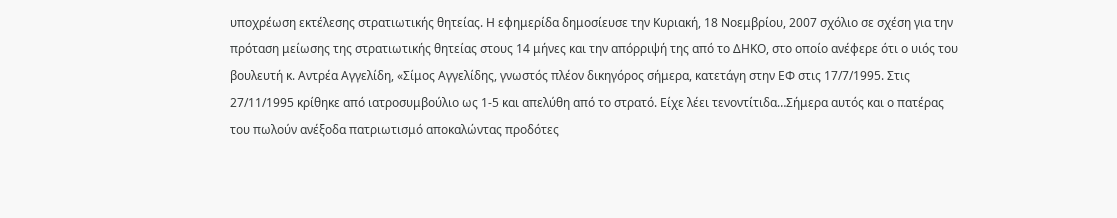υποχρέωση εκτέλεσης στρατιωτικής θητείας. Η εφημερίδα δημοσίευσε την Κυριακή, 18 Νοεμβρίου, 2007 σχόλιο σε σχέση για την πρόταση μείωσης της στρατιωτικής θητείας στους 14 μήνες και την απόρριψή της από το ΔΗΚΟ, στο οποίο ανέφερε ότι ο υιός του βουλευτή κ. Αντρέα Αγγελίδη, «Σίμος Αγγελίδης, γνωστός πλέον δικηγόρος σήμερα, κατετάγη στην ΕΦ στις 17/7/1995. Στις 27/11/1995 κρίθηκε από ιατροσυμβούλιο ως 1-5 και απελύθη από το στρατό. Είχε λέει τενοντίτιδα…Σήμερα αυτός και ο πατέρας του πωλούν ανέξοδα πατριωτισμό αποκαλώντας προδότες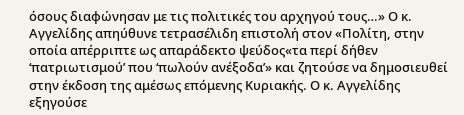όσους διαφώνησαν με τις πολιτικές του αρχηγού τους…» Ο κ. Αγγελίδης απηύθυνε τετρασέλιδη επιστολή στον «Πολίτη, στην οποία απέρριπτε ως απαράδεκτο ψεύδος«τα περί δήθεν ‘πατριωτισμού’ που ‘πωλούν ανέξοδα’» και ζητούσε να δημοσιευθεί στην έκδοση της αμέσως επόμενης Κυριακής. Ο κ. Αγγελίδης εξηγούσε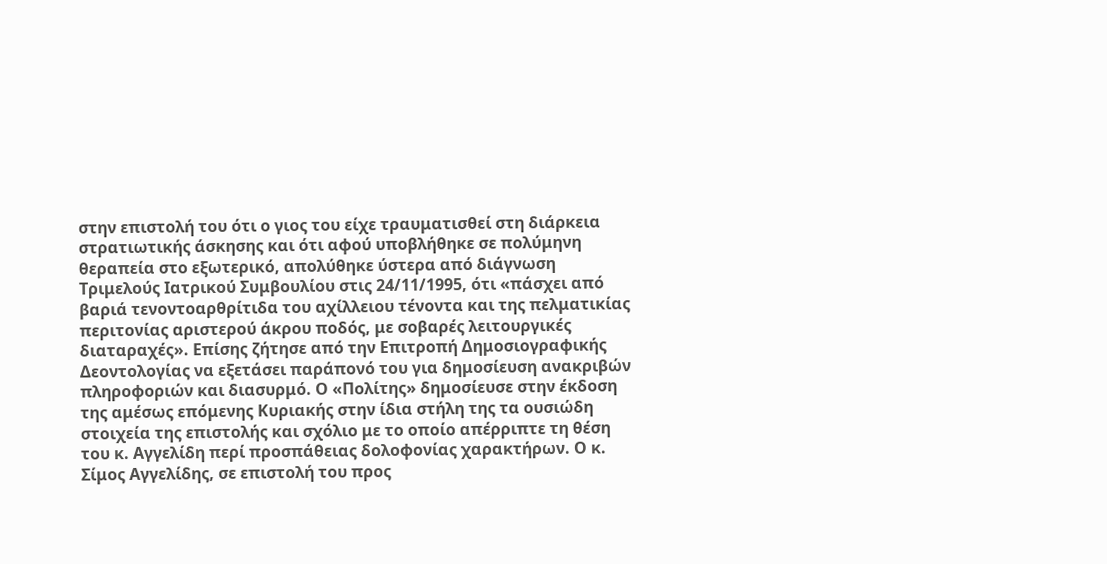στην επιστολή του ότι ο γιος του είχε τραυματισθεί στη διάρκεια στρατιωτικής άσκησης και ότι αφού υποβλήθηκε σε πολύμηνη θεραπεία στο εξωτερικό, απολύθηκε ύστερα από διάγνωση Τριμελούς Ιατρικού Συμβουλίου στις 24/11/1995, ότι «πάσχει από βαριά τενοντοαρθρίτιδα του αχίλλειου τένοντα και της πελματικίας περιτονίας αριστερού άκρου ποδός, με σοβαρές λειτουργικές διαταραχές». Επίσης ζήτησε από την Επιτροπή Δημοσιογραφικής Δεοντολογίας να εξετάσει παράπονό του για δημοσίευση ανακριβών πληροφοριών και διασυρμό. Ο «Πολίτης» δημοσίευσε στην έκδοση της αμέσως επόμενης Κυριακής στην ίδια στήλη της τα ουσιώδη στοιχεία της επιστολής και σχόλιο με το οποίο απέρριπτε τη θέση του κ. Αγγελίδη περί προσπάθειας δολοφονίας χαρακτήρων. Ο κ. Σίμος Αγγελίδης, σε επιστολή του προς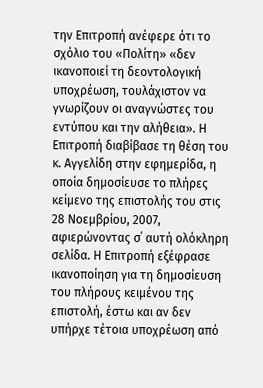την Επιτροπή ανέφερε ότι το σχόλιο του «Πολίτη» «δεν ικανοποιεί τη δεοντολογική υποχρέωση, τουλάχιστον να γνωρίζουν οι αναγνώστες του εντύπου και την αλήθεια». Η Επιτροπή διαβίβασε τη θέση του κ. Αγγελίδη στην εφημερίδα, η οποία δημοσίευσε το πλήρες κείμενο της επιστολής του στις 28 Νοεμβρίου, 2007, αφιερώνοντας σ΄ αυτή ολόκληρη σελίδα. Η Επιτροπή εξέφρασε ικανοποίηση για τη δημοσίευση του πλήρους κειμένου της επιστολή, έστω και αν δεν υπήρχε τέτοια υποχρέωση από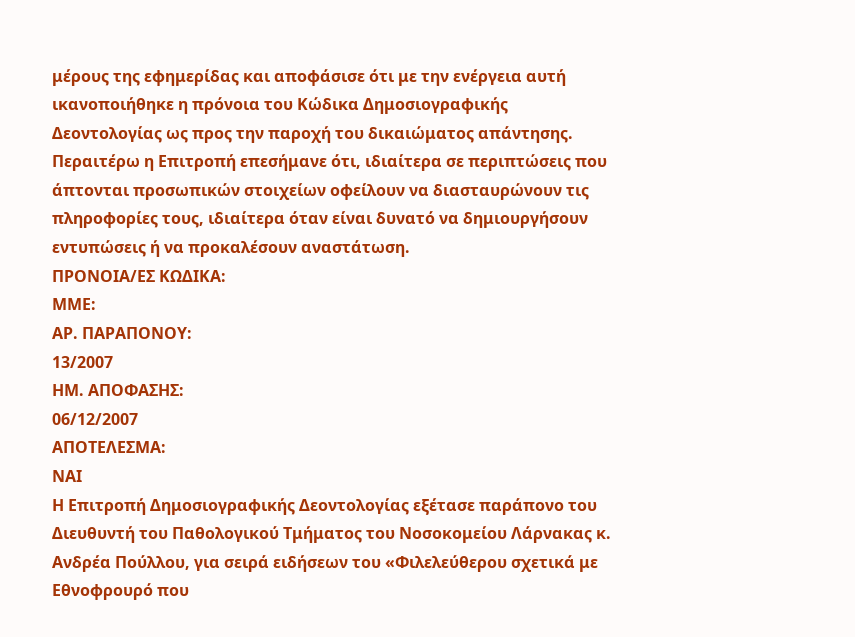μέρους της εφημερίδας και αποφάσισε ότι με την ενέργεια αυτή ικανοποιήθηκε η πρόνοια του Κώδικα Δημοσιογραφικής Δεοντολογίας ως προς την παροχή του δικαιώματος απάντησης. Περαιτέρω η Επιτροπή επεσήμανε ότι, ιδιαίτερα σε περιπτώσεις που άπτονται προσωπικών στοιχείων οφείλουν να διασταυρώνουν τις πληροφορίες τους, ιδιαίτερα όταν είναι δυνατό να δημιουργήσουν εντυπώσεις ή να προκαλέσουν αναστάτωση.
ΠΡΟΝΟΙΑ/EΣ ΚΩΔΙΚΑ:
ΜΜΕ:
ΑΡ. ΠΑΡΑΠΟΝΟΥ:
13/2007
ΗΜ. ΑΠΟΦΑΣΗΣ:
06/12/2007
ΑΠΟΤΕΛΕΣΜΑ:
ΝΑΙ
Η Επιτροπή Δημοσιογραφικής Δεοντολογίας εξέτασε παράπονο του Διευθυντή του Παθολογικού Τμήματος του Νοσοκομείου Λάρνακας κ. Ανδρέα Πούλλου, για σειρά ειδήσεων του «Φιλελεύθερου σχετικά με Εθνοφρουρό που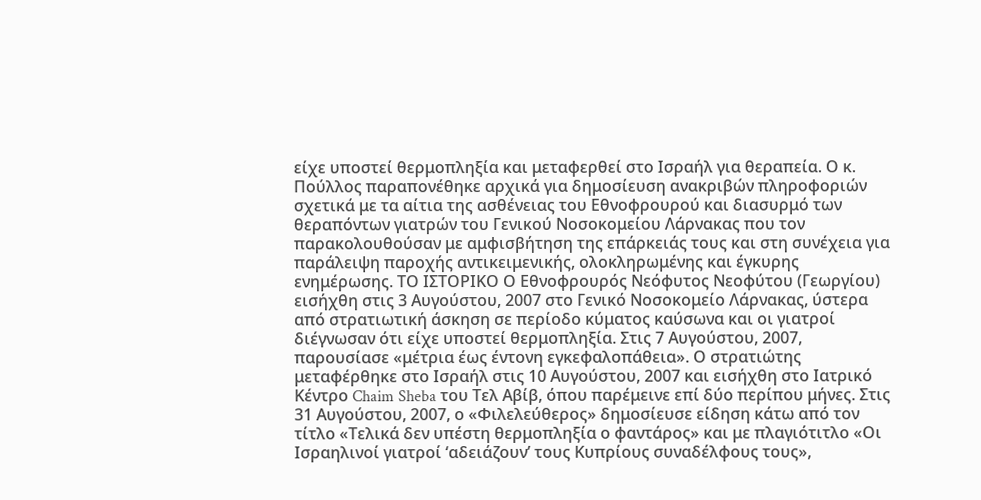είχε υποστεί θερμοπληξία και μεταφερθεί στο Ισραήλ για θεραπεία. Ο κ. Πούλλος παραπονέθηκε αρχικά για δημοσίευση ανακριβών πληροφοριών σχετικά με τα αίτια της ασθένειας του Εθνοφρουρού και διασυρμό των θεραπόντων γιατρών του Γενικού Νοσοκομείου Λάρνακας που τον παρακολουθούσαν με αμφισβήτηση της επάρκειάς τους και στη συνέχεια για παράλειψη παροχής αντικειμενικής, ολοκληρωμένης και έγκυρης ενημέρωσης. ΤΟ ΙΣΤΟΡΙΚΟ Ο Εθνοφρουρός Νεόφυτος Νεοφύτου (Γεωργίου) εισήχθη στις 3 Αυγούστου, 2007 στο Γενικό Νοσοκομείο Λάρνακας, ύστερα από στρατιωτική άσκηση σε περίοδο κύματος καύσωνα και οι γιατροί διέγνωσαν ότι είχε υποστεί θερμοπληξία. Στις 7 Αυγούστου, 2007, παρουσίασε «μέτρια έως έντονη εγκεφαλοπάθεια». Ο στρατιώτης μεταφέρθηκε στο Ισραήλ στις 10 Αυγούστου, 2007 και εισήχθη στο Ιατρικό Κέντρο Chaim Sheba του Τελ Αβίβ, όπου παρέμεινε επί δύο περίπου μήνες. Στις 31 Αυγούστου, 2007, ο «Φιλελεύθερος» δημοσίευσε είδηση κάτω από τον τίτλο «Τελικά δεν υπέστη θερμοπληξία ο φαντάρος» και με πλαγιότιτλο «Οι Ισραηλινοί γιατροί ‘αδειάζουν’ τους Κυπρίους συναδέλφους τους»,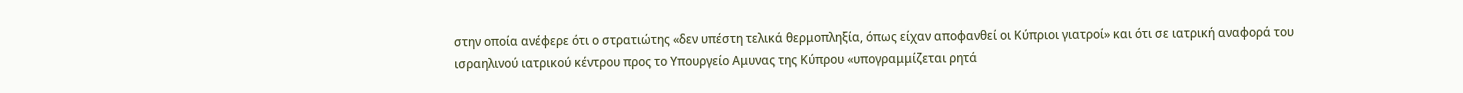στην οποία ανέφερε ότι ο στρατιώτης «δεν υπέστη τελικά θερμοπληξία, όπως είχαν αποφανθεί οι Κύπριοι γιατροί» και ότι σε ιατρική αναφορά του ισραηλινού ιατρικού κέντρου προς το Υπουργείο Αμυνας της Κύπρου «υπογραμμίζεται ρητά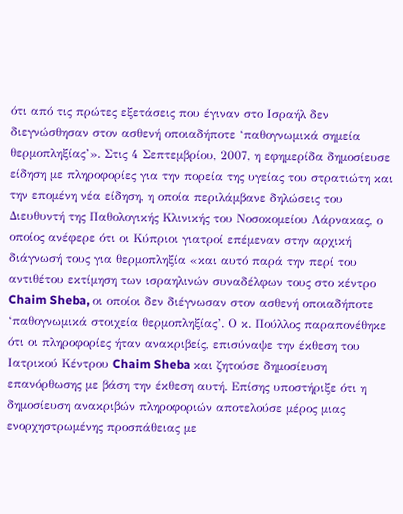ότι από τις πρώτες εξετάσεις που έγιναν στο Ισραήλ δεν διεγνώσθησαν στον ασθενή οποιαδήποτε ‘παθογνωμικά σημεία θερμοπληξίας’». Στις 4 Σεπτεμβρίου, 2007, η εφημερίδα δημοσίευσε είδηση με πληροφορίες για την πορεία της υγείας του στρατιώτη και την επομένη νέα είδηση, η οποία περιλάμβανε δηλώσεις του Διευθυντή της Παθολογικής Κλινικής του Νοσοκομείου Λάρνακας, ο οποίος ανέφερε ότι οι Κύπριοι γιατροί επέμεναν στην αρχική διάγνωσή τους για θερμοπληξία «και αυτό παρά την περί του αντιθέτου εκτίμηση των ισραηλινών συναδέλφων τους στο κέντρο Chaim Sheba, οι οποίοι δεν διέγνωσαν στον ασθενή οποιαδήποτε ‘παθογνωμικά στοιχεία θερμοπληξίας’. Ο κ. Πούλλος παραπονέθηκε ότι οι πληροφορίες ήταν ανακριβείς, επισύναψε την έκθεση του Ιατρικού Κέντρου Chaim Sheba και ζητούσε δημοσίευση επανόρθωσης με βάση την έκθεση αυτή. Επίσης υποστήριξε ότι η δημοσίευση ανακριβών πληροφοριών αποτελούσε μέρος μιας ενορχηστρωμένης προσπάθειας με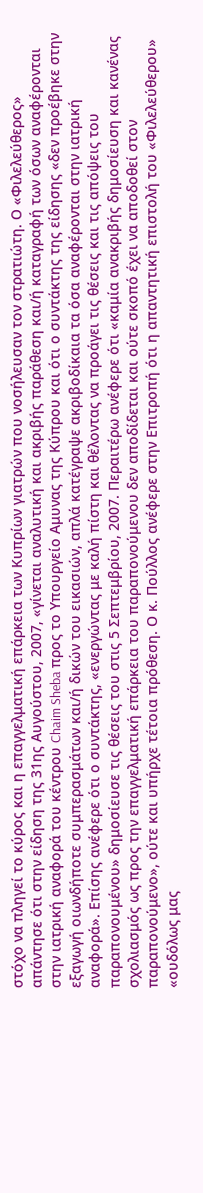στόχο να πληγεί το κύρος και η επαγγελματική επάρκεια των Κυπρίων γιατρών που νοσήλευσαν τον στρατιώτη. Ο «Φιλελεύθερος» απάντησε ότι στην είδηση της 31ης Αυγούστου, 2007, «γίνεται αναλυτική και ακριβής παράθεση και/ή καταγραφή των όσων αναφέρονται στην ιατρική αναφορά του κέντρου Chaim Sheba προς το Υπουργείο Αμυνας της Κύπρου και ότι ο συντάκτης της είδησης «δεν προέβηκε στην εξαγωγή οιωνδήποτε συμπερασμάτων και/ή δικών του εικασιών, απλά κατέγραψε ακριβοδίκαια τα όσα αναφέρονται στην ιατρική αναφορά». Επίσης ανέφερε ότι ο συντάκτης, «ενεργώντας με καλή πίστη και θέλοντας να προάγει τις θέσεις και τις απόψεις του παραπονουμένου» δημοσίευσε τις θέσεις του στις 5 Σεπτεμβρίου, 2007. Περαιτέρω ανέφερε ότι «καμία ανακριβής δημοσίευση και κανένας σχολιασμός ως προς την επαγγελματική επάρκεια του παραπονούμενου δεν αποδίδεται και ούτε σκοπό έχει να αποδοθεί στον παραπονούμενο», ούτε και υπήρχε τέτοια πρόθεση. Ο κ. Πούλλος ανέφερε στην Επιτροπή ότι η απαντητική επιστολή του «Φιλελεύθερου» «ουδόλως μας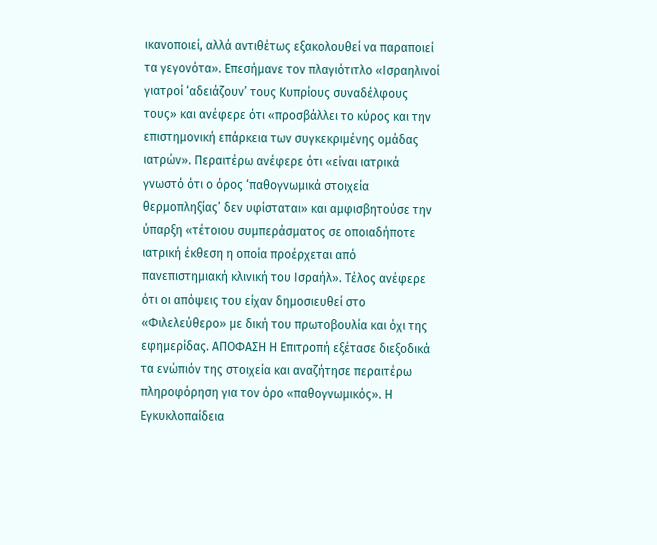ικανοποιεί, αλλά αντιθέτως εξακολουθεί να παραποιεί τα γεγονότα». Επεσήμανε τον πλαγιότιτλο «Ισραηλινοί γιατροί ‘αδειάζουν’ τους Κυπρίους συναδέλφους τους» και ανέφερε ότι «προσβάλλει το κύρος και την επιστημονική επάρκεια των συγκεκριμένης ομάδας ιατρών». Περαιτέρω ανέφερε ότι «είναι ιατρικά γνωστό ότι ο όρος ‘παθογνωμικά στοιχεία θερμοπληξίας’ δεν υφίσταται» και αμφισβητούσε την ύπαρξη «τέτοιου συμπεράσματος σε οποιαδήποτε ιατρική έκθεση η οποία προέρχεται από πανεπιστημιακή κλινική του Ισραήλ». Τέλος ανέφερε ότι οι απόψεις του είχαν δημοσιευθεί στο «Φιλελεύθερο» με δική του πρωτοβουλία και όχι της εφημερίδας. ΑΠΟΦΑΣΗ Η Επιτροπή εξέτασε διεξοδικά τα ενώπιόν της στοιχεία και αναζήτησε περαιτέρω πληροφόρηση για τον όρο «παθογνωμικός». Η Εγκυκλοπαίδεια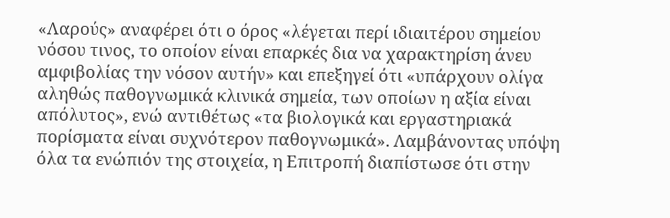«Λαρούς» αναφέρει ότι ο όρος «λέγεται περί ιδιαιτέρου σημείου νόσου τινος, το οποίον είναι επαρκές δια να χαρακτηρίση άνευ αμφιβολίας την νόσον αυτήν» και επεξηγεί ότι «υπάρχουν ολίγα αληθώς παθογνωμικά κλινικά σημεία, των οποίων η αξία είναι απόλυτος», ενώ αντιθέτως «τα βιολογικά και εργαστηριακά πορίσματα είναι συχνότερον παθογνωμικά». Λαμβάνοντας υπόψη όλα τα ενώπιόν της στοιχεία, η Επιτροπή διαπίστωσε ότι στην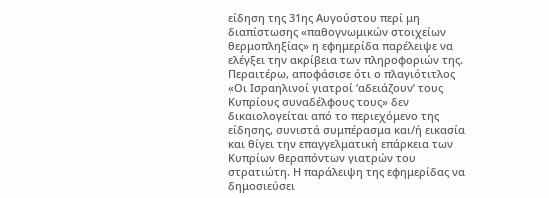είδηση της 31ης Αυγούστου περί μη διαπίστωσης «παθογνωμικών στοιχείων θερμοπληξίας» η εφημερίδα παρέλειψε να ελέγξει την ακρίβεια των πληροφοριών της. Περαιτέρω, αποφάσισε ότι ο πλαγιότιτλος «Οι Ισραηλινοί γιατροί ‘αδειάζουν’ τους Κυπρίους συναδέλφους τους» δεν δικαιολογείται από το περιεχόμενο της είδησης, συνιστά συμπέρασμα και/ή εικασία και θίγει την επαγγελματική επάρκεια των Κυπρίων θεραπόντων γιατρών του στρατιώτη. Η παράλειψη της εφημερίδας να δημοσιεύσει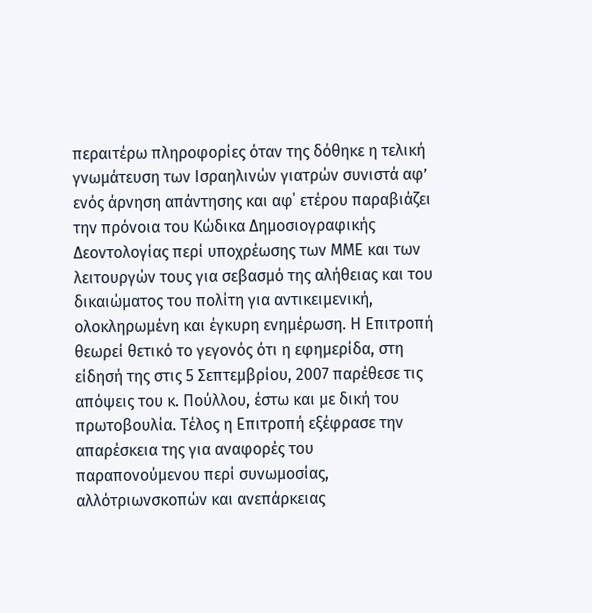περαιτέρω πληροφορίες όταν της δόθηκε η τελική γνωμάτευση των Ισραηλινών γιατρών συνιστά αφ’ ενός άρνηση απάντησης και αφ΄ ετέρου παραβιάζει την πρόνοια του Κώδικα Δημοσιογραφικής Δεοντολογίας περί υποχρέωσης των ΜΜΕ και των λειτουργών τους για σεβασμό της αλήθειας και του δικαιώματος του πολίτη για αντικειμενική, ολοκληρωμένη και έγκυρη ενημέρωση. Η Επιτροπή θεωρεί θετικό το γεγονός ότι η εφημερίδα, στη είδησή της στις 5 Σεπτεμβρίου, 2007 παρέθεσε τις απόψεις του κ. Πούλλου, έστω και με δική του πρωτοβουλία. Τέλος η Επιτροπή εξέφρασε την απαρέσκεια της για αναφορές του παραπονούμενου περί συνωμοσίας, αλλότριωνσκοπών και ανεπάρκειας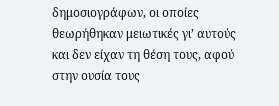δημοσιογράφων, οι οποίες θεωρήθηκαν μειωτικές γι’ αυτούς και δεν είχαν τη θέση τους, αφού στην ουσία τους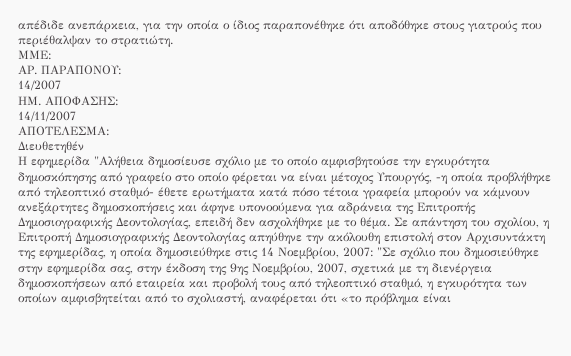απέδιδε ανεπάρκεια, για την οποία ο ίδιος παραπονέθηκε ότι αποδόθηκε στους γιατρούς που περιέθαλψαν το στρατιώτη.
ΜΜΕ:
ΑΡ. ΠΑΡΑΠΟΝΟΥ:
14/2007
ΗΜ. ΑΠΟΦΑΣΗΣ:
14/11/2007
ΑΠΟΤΕΛΕΣΜΑ:
Διευθετηθέν
Η εφημερίδα "Αλήθεια δημοσίευσε σχόλιο με το οποίο αμφισβητούσε την εγκυρότητα δημοσκόπησης από γραφείο στο οποίο φέρεται να είναι μέτοχος Υπουργός, -η οποία προβλήθηκε από τηλεοπτικό σταθμό- έθετε ερωτήματα κατά πόσο τέτοια γραφεία μπορούν να κάμνουν ανεξάρτητες δημοσκοπήσεις και άφηνε υπονοούμενα για αδράνεια της Επιτροπής Δημοσιογραφικής Δεοντολογίας, επειδή δεν ασχολήθηκε με το θέμα. Σε απάντηση του σχολίου, η Επιτροπή Δημοσιογραφικής Δεοντολογίας απηύθηνε την ακόλουθη επιστολή στον Αρχισυντάκτη της εφημερίδας, η οποία δημοσιεύθηκε στις 14 Νοεμβρίου, 2007: "Σε σχόλιο που δημοσιεύθηκε στην εφημερίδα σας, στην έκδοση της 9ης Νοεμβρίου, 2007, σχετικά με τη διενέργεια δημοσκοπήσεων από εταιρεία και προβολή τους από τηλεοπτικό σταθμό, η εγκυρότητα των οποίων αμφισβητείται από το σχολιαστή, αναφέρεται ότι «το πρόβλημα είναι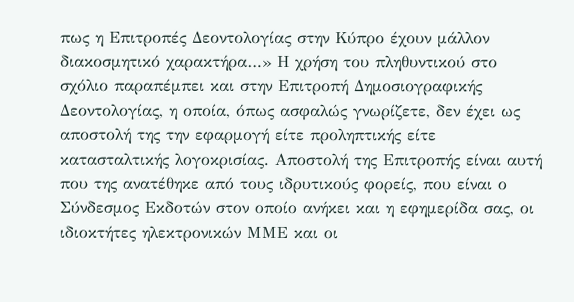πως η Επιτροπές Δεοντολογίας στην Κύπρο έχουν μάλλον διακοσμητικό χαρακτήρα…» Η χρήση του πληθυντικού στο σχόλιο παραπέμπει και στην Επιτροπή Δημοσιογραφικής Δεοντολογίας, η οποία, όπως ασφαλώς γνωρίζετε, δεν έχει ως αποστολή της την εφαρμογή είτε προληπτικής είτε κατασταλτικής λογοκρισίας. Αποστολή της Επιτροπής είναι αυτή που της ανατέθηκε από τους ιδρυτικούς φορείς, που είναι ο Σύνδεσμος Εκδοτών στον οποίο ανήκει και η εφημερίδα σας, οι ιδιοκτήτες ηλεκτρονικών ΜΜΕ και οι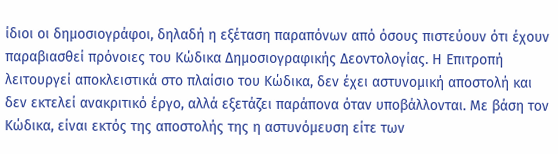ίδιοι οι δημοσιογράφοι, δηλαδή η εξέταση παραπόνων από όσους πιστεύουν ότι έχουν παραβιασθεί πρόνοιες του Κώδικα Δημοσιογραφικής Δεοντολογίας. Η Επιτροπή λειτουργεί αποκλειστικά στο πλαίσιο του Κώδικα, δεν έχει αστυνομική αποστολή και δεν εκτελεί ανακριτικό έργο, αλλά εξετάζει παράπονα όταν υποβάλλονται. Με βάση τον Κώδικα, είναι εκτός της αποστολής της η αστυνόμευση είτε των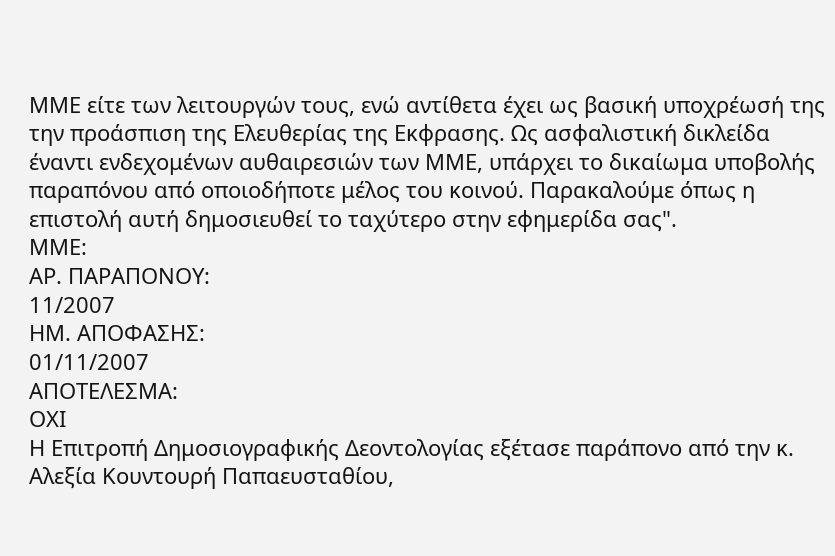ΜΜΕ είτε των λειτουργών τους, ενώ αντίθετα έχει ως βασική υποχρέωσή της την προάσπιση της Ελευθερίας της Εκφρασης. Ως ασφαλιστική δικλείδα έναντι ενδεχομένων αυθαιρεσιών των ΜΜΕ, υπάρχει το δικαίωμα υποβολής παραπόνου από οποιοδήποτε μέλος του κοινού. Παρακαλούμε όπως η επιστολή αυτή δημοσιευθεί το ταχύτερο στην εφημερίδα σας".
ΜΜΕ:
ΑΡ. ΠΑΡΑΠΟΝΟΥ:
11/2007
ΗΜ. ΑΠΟΦΑΣΗΣ:
01/11/2007
ΑΠΟΤΕΛΕΣΜΑ:
ΟΧΙ
Η Επιτροπή Δημοσιογραφικής Δεοντολογίας εξέτασε παράπονο από την κ. Αλεξία Κουντουρή Παπαευσταθίου,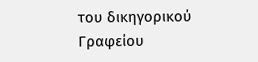του δικηγορικού Γραφείου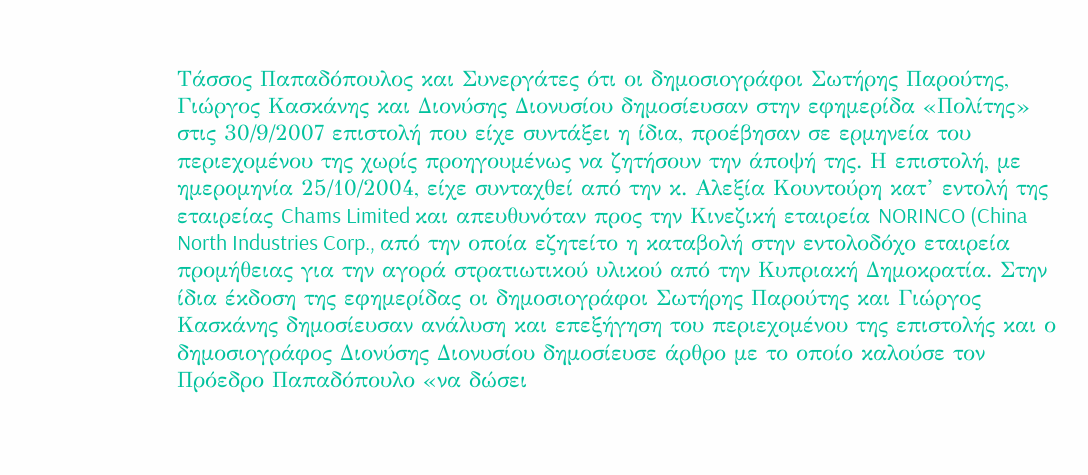Τάσσος Παπαδόπουλος και Συνεργάτες ότι οι δημοσιογράφοι Σωτήρης Παρούτης, Γιώργος Κασκάνης και Διονύσης Διονυσίου δημοσίευσαν στην εφημερίδα «Πολίτης» στις 30/9/2007 επιστολή που είχε συντάξει η ίδια, προέβησαν σε ερμηνεία του περιεχομένου της χωρίς προηγουμένως να ζητήσουν την άποψή της. Η επιστολή, με ημερομηνία 25/10/2004, είχε συνταχθεί από την κ. Αλεξία Κουντούρη κατ’ εντολή της εταιρείας Chams Limited και απευθυνόταν προς την Κινεζική εταιρεία NORINCO (China North Industries Corp., από την οποία εζητείτο η καταβολή στην εντολοδόχο εταιρεία προμήθειας για την αγορά στρατιωτικού υλικού από την Κυπριακή Δημοκρατία. Στην ίδια έκδοση της εφημερίδας οι δημοσιογράφοι Σωτήρης Παρούτης και Γιώργος Κασκάνης δημοσίευσαν ανάλυση και επεξήγηση του περιεχομένου της επιστολής και ο δημοσιογράφος Διονύσης Διονυσίου δημοσίευσε άρθρο με το οποίο καλούσε τον Πρόεδρο Παπαδόπουλο «να δώσει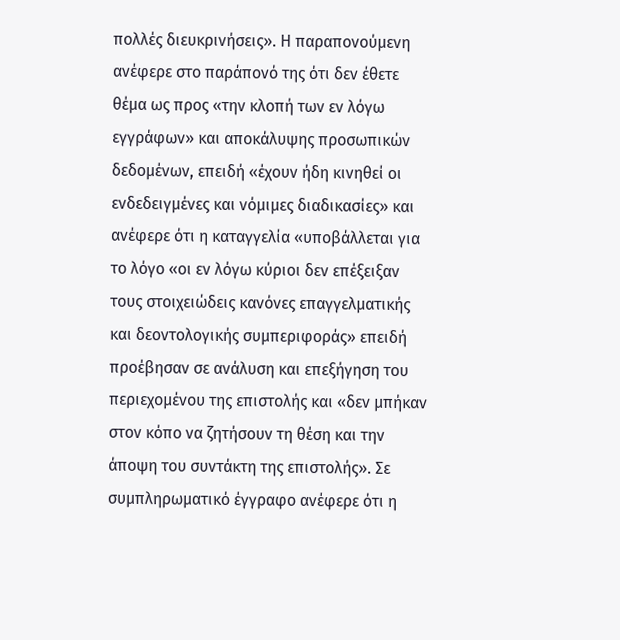πολλές διευκρινήσεις». Η παραπονούμενη ανέφερε στο παράπονό της ότι δεν έθετε θέμα ως προς «την κλοπή των εν λόγω εγγράφων» και αποκάλυψης προσωπικών δεδομένων, επειδή «έχουν ήδη κινηθεί οι ενδεδειγμένες και νόμιμες διαδικασίες» και ανέφερε ότι η καταγγελία «υποβάλλεται για το λόγο «οι εν λόγω κύριοι δεν επέξειξαν τους στοιχειώδεις κανόνες επαγγελματικής και δεοντολογικής συμπεριφοράς» επειδή προέβησαν σε ανάλυση και επεξήγηση του περιεχομένου της επιστολής και «δεν μπήκαν στον κόπο να ζητήσουν τη θέση και την άποψη του συντάκτη της επιστολής». Σε συμπληρωματικό έγγραφο ανέφερε ότι η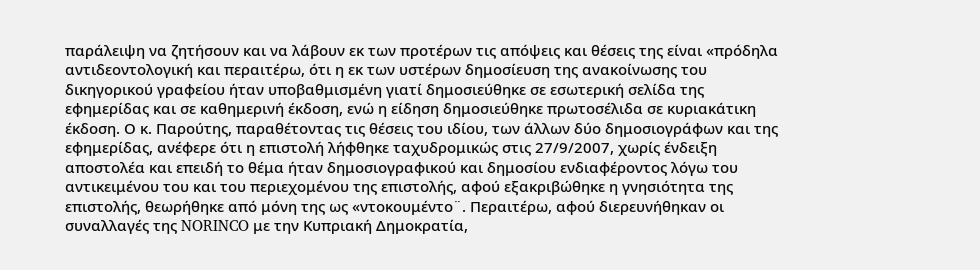παράλειψη να ζητήσουν και να λάβουν εκ των προτέρων τις απόψεις και θέσεις της είναι «πρόδηλα αντιδεοντολογική και περαιτέρω, ότι η εκ των υστέρων δημοσίευση της ανακοίνωσης του δικηγορικού γραφείου ήταν υποβαθμισμένη γιατί δημοσιεύθηκε σε εσωτερική σελίδα της εφημερίδας και σε καθημερινή έκδοση, ενώ η είδηση δημοσιεύθηκε πρωτοσέλιδα σε κυριακάτικη έκδοση. Ο κ. Παρούτης, παραθέτοντας τις θέσεις του ιδίου, των άλλων δύο δημοσιογράφων και της εφημερίδας, ανέφερε ότι η επιστολή λήφθηκε ταχυδρομικώς στις 27/9/2007, χωρίς ένδειξη αποστολέα και επειδή το θέμα ήταν δημοσιογραφικού και δημοσίου ενδιαφέροντος λόγω του αντικειμένου του και του περιεχομένου της επιστολής, αφού εξακριβώθηκε η γνησιότητα της επιστολής, θεωρήθηκε από μόνη της ως «ντοκουμέντο¨. Περαιτέρω, αφού διερευνήθηκαν οι συναλλαγές της NORINCO με την Κυπριακή Δημοκρατία,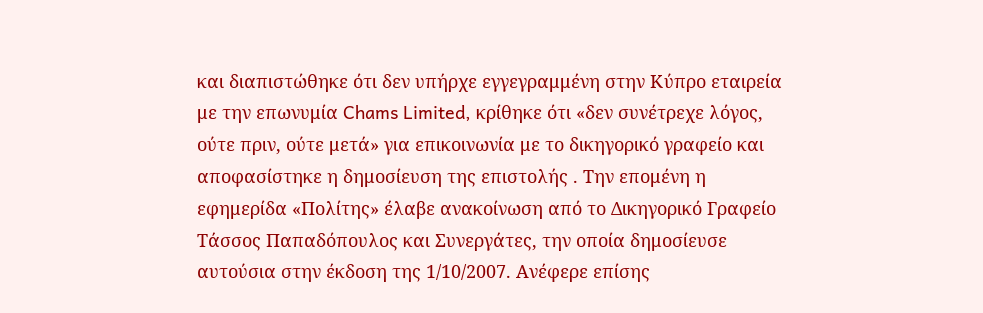και διαπιστώθηκε ότι δεν υπήρχε εγγεγραμμένη στην Κύπρο εταιρεία με την επωνυμία Chams Limited, κρίθηκε ότι «δεν συνέτρεχε λόγος, ούτε πριν, ούτε μετά» για επικοινωνία με το δικηγορικό γραφείο και αποφασίστηκε η δημοσίευση της επιστολής . Την επομένη η εφημερίδα «Πολίτης» έλαβε ανακοίνωση από το Δικηγορικό Γραφείο Τάσσος Παπαδόπουλος και Συνεργάτες, την οποία δημοσίευσε αυτούσια στην έκδοση της 1/10/2007. Ανέφερε επίσης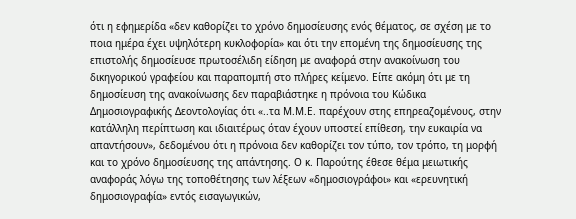ότι η εφημερίδα «δεν καθορίζει το χρόνο δημοσίευσης ενός θέματος, σε σχέση με το ποια ημέρα έχει υψηλότερη κυκλοφορία» και ότι την επομένη της δημοσίευσης της επιστολής δημοσίευσε πρωτοσέλιδη είδηση με αναφορά στην ανακοίνωση του δικηγορικού γραφείου και παραπομπή στο πλήρες κείμενο. Είπε ακόμη ότι με τη δημοσίευση της ανακοίνωσης δεν παραβιάστηκε η πρόνοια του Κώδικα Δημοσιογραφικής Δεοντολογίας ότι «..τα Μ.Μ.Ε. παρέχουν στης επηρεαζομένους, στην κατάλληλη περίπτωση και ιδιαιτέρως όταν έχουν υποστεί επίθεση, την ευκαιρία να απαντήσουν», δεδομένου ότι η πρόνοια δεν καθορίζει τον τύπο, τον τρόπο, τη μορφή και το χρόνο δημοσίευσης της απάντησης. Ο κ. Παρούτης έθεσε θέμα μειωτικής αναφοράς λόγω της τοποθέτησης των λέξεων «δημοσιογράφοι» και «ερευνητική δημοσιογραφία» εντός εισαγωγικών,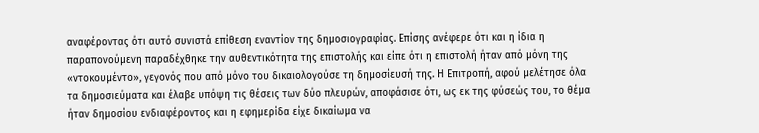αναφέροντας ότι αυτό συνιστά επίθεση εναντίον της δημοσιογραφίας. Επίσης ανέφερε ότι και η ίδια η παραπονούμενη παραδέχθηκε την αυθεντικότητα της επιστολής και είπε ότι η επιστολή ήταν από μόνη της «ντοκουμέντο», γεγονός που από μόνο του δικαιολογούσε τη δημοσίευσή της. Η Επιτροπή, αφού μελέτησε όλα τα δημοσιεύματα και έλαβε υπόψη τις θέσεις των δύο πλευρών, αποφάσισε ότι, ως εκ της φύσεώς του, το θέμα ήταν δημοσίου ενδιαφέροντος και η εφημερίδα είχε δικαίωμα να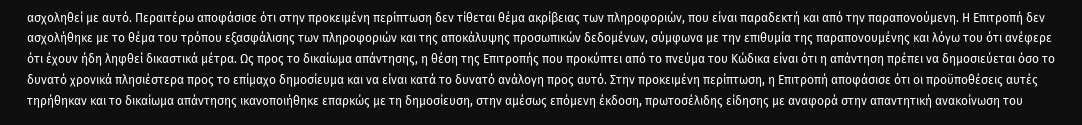ασχοληθεί με αυτό. Περαιτέρω αποφάσισε ότι στην προκειμένη περίπτωση δεν τίθεται θέμα ακρίβειας των πληροφοριών, που είναι παραδεκτή και από την παραπονούμενη. Η Επιτροπή δεν ασχολήθηκε με το θέμα του τρόπου εξασφάλισης των πληροφοριών και της αποκάλυψης προσωπικών δεδομένων, σύμφωνα με την επιθυμία της παραπονουμένης και λόγω του ότι ανέφερε ότι έχουν ήδη ληφθεί δικαστικά μέτρα. Ως προς το δικαίωμα απάντησης, η θέση της Επιτροπής που προκύπτει από το πνεύμα του Κώδικα είναι ότι η απάντηση πρέπει να δημοσιεύεται όσο το δυνατό χρονικά πλησιέστερα προς το επίμαχο δημοσίευμα και να είναι κατά το δυνατό ανάλογη προς αυτό. Στην προκειμένη περίπτωση, η Επιτροπή αποφάσισε ότι οι προϋποθέσεις αυτές τηρήθηκαν και το δικαίωμα απάντησης ικανοποιήθηκε επαρκώς με τη δημοσίευση, στην αμέσως επόμενη έκδοση, πρωτοσέλιδης είδησης με αναφορά στην απαντητική ανακοίνωση του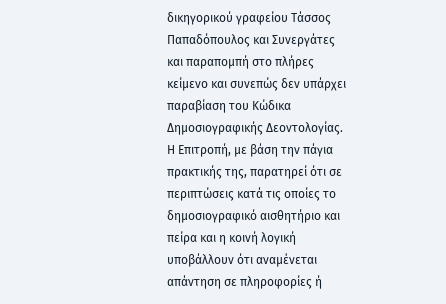δικηγορικού γραφείου Τάσσος Παπαδόπουλος και Συνεργάτες και παραπομπή στο πλήρες κείμενο και συνεπώς δεν υπάρχει παραβίαση του Κώδικα Δημοσιογραφικής Δεοντολογίας. Η Επιτροπή, με βάση την πάγια πρακτικής της, παρατηρεί ότι σε περιπτώσεις κατά τις οποίες το δημοσιογραφικό αισθητήριο και πείρα και η κοινή λογική υποβάλλουν ότι αναμένεται απάντηση σε πληροφορίες ή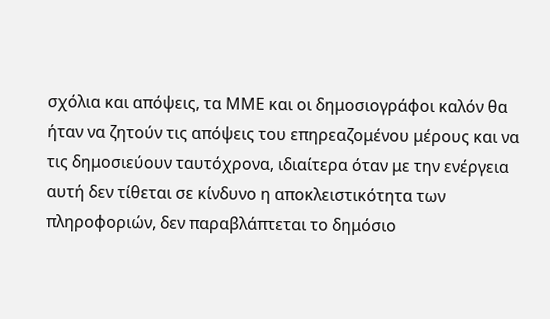σχόλια και απόψεις, τα ΜΜΕ και οι δημοσιογράφοι καλόν θα ήταν να ζητούν τις απόψεις του επηρεαζομένου μέρους και να τις δημοσιεύουν ταυτόχρονα, ιδιαίτερα όταν με την ενέργεια αυτή δεν τίθεται σε κίνδυνο η αποκλειστικότητα των πληροφοριών, δεν παραβλάπτεται το δημόσιο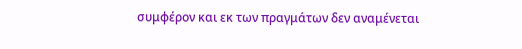συμφέρον και εκ των πραγμάτων δεν αναμένεται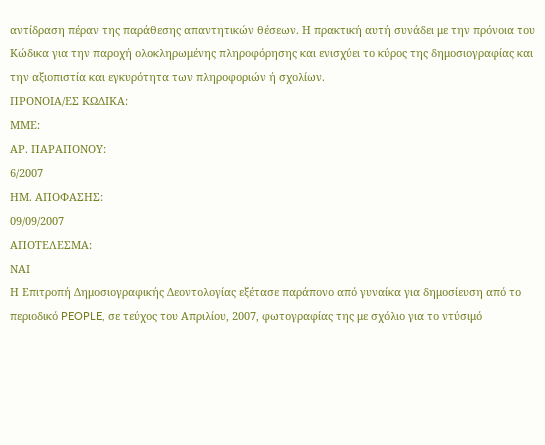αντίδραση πέραν της παράθεσης απαντητικών θέσεων. Η πρακτική αυτή συνάδει με την πρόνοια του Κώδικα για την παροχή ολοκληρωμένης πληροφόρησης και ενισχύει το κύρος της δημοσιογραφίας και την αξιοπιστία και εγκυρότητα των πληροφοριών ή σχολίων.
ΠΡΟΝΟΙΑ/EΣ ΚΩΔΙΚΑ:
ΜΜΕ:
ΑΡ. ΠΑΡΑΠΟΝΟΥ:
6/2007
ΗΜ. ΑΠΟΦΑΣΗΣ:
09/09/2007
ΑΠΟΤΕΛΕΣΜΑ:
ΝΑΙ
Η Επιτροπή Δημοσιογραφικής Δεοντολογίας εξέτασε παράπονο από γυναίκα για δημοσίευση από το περιοδικό PEOPLE, σε τεύχος του Απριλίου, 2007, φωτογραφίας της με σχόλιο για το ντύσιμό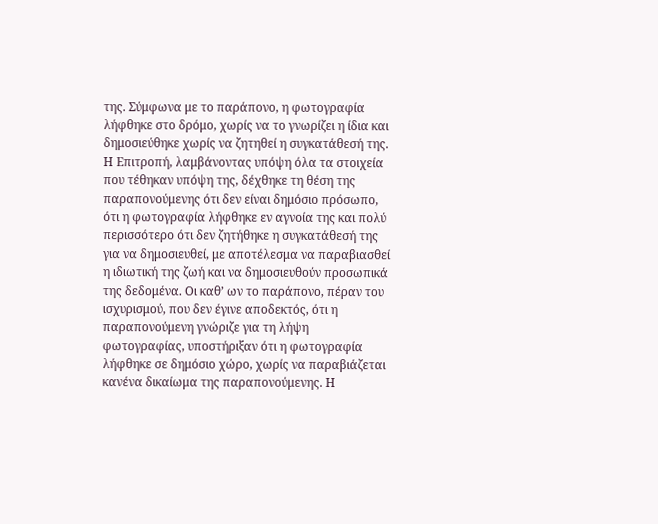της. Σύμφωνα με το παράπονο, η φωτογραφία λήφθηκε στο δρόμο, χωρίς να το γνωρίζει η ίδια και δημοσιεύθηκε χωρίς να ζητηθεί η συγκατάθεσή της. Η Επιτροπή, λαμβάνοντας υπόψη όλα τα στοιχεία που τέθηκαν υπόψη της, δέχθηκε τη θέση της παραπονούμενης ότι δεν είναι δημόσιο πρόσωπο, ότι η φωτογραφία λήφθηκε εν αγνοία της και πολύ περισσότερο ότι δεν ζητήθηκε η συγκατάθεσή της για να δημοσιευθεί, με αποτέλεσμα να παραβιασθεί η ιδιωτική της ζωή και να δημοσιευθούν προσωπικά της δεδομένα. Οι καθ’ ων το παράπονο, πέραν του ισχυρισμού, που δεν έγινε αποδεκτός, ότι η παραπονούμενη γνώριζε για τη λήψη φωτογραφίας, υποστήριξαν ότι η φωτογραφία λήφθηκε σε δημόσιο χώρο, χωρίς να παραβιάζεται κανένα δικαίωμα της παραπονούμενης. Η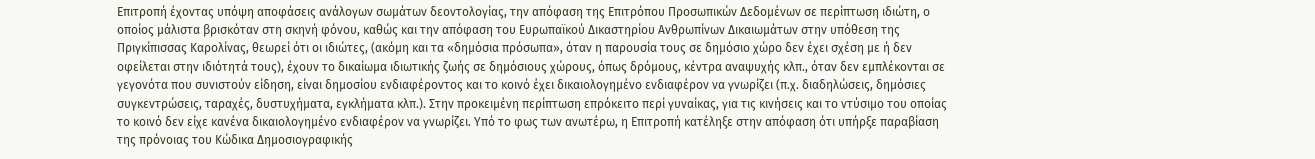Επιτροπή έχοντας υπόψη αποφάσεις ανάλογων σωμάτων δεοντολογίας, την απόφαση της Επιτρόπου Προσωπικών Δεδομένων σε περίπτωση ιδιώτη, ο οποίος μάλιστα βρισκόταν στη σκηνή φόνου, καθώς και την απόφαση του Ευρωπαϊκού Δικαστηρίου Ανθρωπίνων Δικαιωμάτων στην υπόθεση της Πριγκίπισσας Καρολίνας, θεωρεί ότι οι ιδιώτες, (ακόμη και τα «δημόσια πρόσωπα», όταν η παρουσία τους σε δημόσιο χώρο δεν έχει σχέση με ή δεν οφείλεται στην ιδιότητά τους), έχουν το δικαίωμα ιδιωτικής ζωής σε δημόσιους χώρους, όπως δρόμους, κέντρα αναψυχής κλπ., όταν δεν εμπλέκονται σε γεγονότα που συνιστούν είδηση, είναι δημοσίου ενδιαφέροντος και το κοινό έχει δικαιολογημένο ενδιαφέρον να γνωρίζει (π.χ. διαδηλώσεις, δημόσιες συγκεντρώσεις, ταραχές, δυστυχήματα, εγκλήματα κλπ.). Στην προκειμένη περίπτωση επρόκειτο περί γυναίκας, για τις κινήσεις και το ντύσιμο του οποίας το κοινό δεν είχε κανένα δικαιολογημένο ενδιαφέρον να γνωρίζει. Υπό το φως των ανωτέρω, η Επιτροπή κατέληξε στην απόφαση ότι υπήρξε παραβίαση της πρόνοιας του Κώδικα Δημοσιογραφικής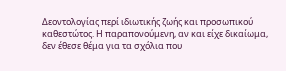Δεοντολογίας περί ιδιωτικής ζωής και προσωπικού καθεστώτος. Η παραπονούμενη, αν και είχε δικαίωμα, δεν έθεσε θέμα για τα σχόλια που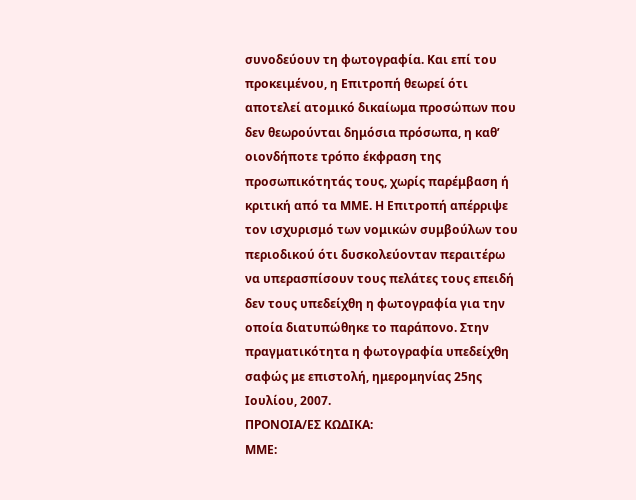συνοδεύουν τη φωτογραφία. Και επί του προκειμένου, η Επιτροπή θεωρεί ότι αποτελεί ατομικό δικαίωμα προσώπων που δεν θεωρούνται δημόσια πρόσωπα, η καθ’ οιονδήποτε τρόπο έκφραση της προσωπικότητάς τους, χωρίς παρέμβαση ή κριτική από τα ΜΜΕ. Η Επιτροπή απέρριψε τον ισχυρισμό των νομικών συμβούλων του περιοδικού ότι δυσκολεύονταν περαιτέρω να υπερασπίσουν τους πελάτες τους επειδή δεν τους υπεδείχθη η φωτογραφία για την οποία διατυπώθηκε το παράπονο. Στην πραγματικότητα η φωτογραφία υπεδείχθη σαφώς με επιστολή, ημερομηνίας 25ης Ιουλίου, 2007.
ΠΡΟΝΟΙΑ/EΣ ΚΩΔΙΚΑ:
ΜΜΕ: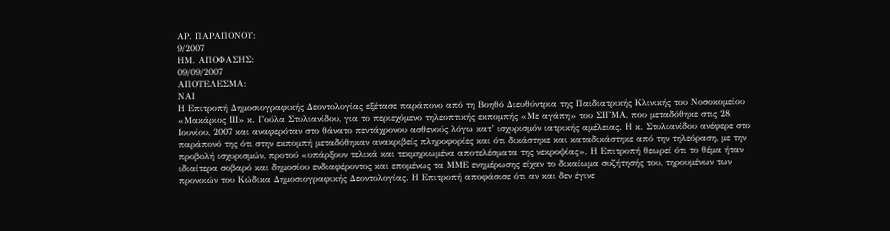ΑΡ. ΠΑΡΑΠΟΝΟΥ:
9/2007
ΗΜ. ΑΠΟΦΑΣΗΣ:
09/09/2007
ΑΠΟΤΕΛΕΣΜΑ:
ΝΑΙ
Η Επιτροπή Δημοσιογραφικής Δεοντολογίας εξέτασε παράπονο από τη Βοηθό Διευθύντρια της Παιδιατρικής Κλινικής του Νοσοκομείου «Μακάριος ΙΙΙ» κ. Γούλα Στυλιανίδου, για το περιεχόμενο τηλεοπτικής εκπομπής «Με αγάπη» του ΣΙΓΜΑ, που μεταδόθηκε στις 28 Ιουνίου, 2007 και αναφερόταν στο θάνατο πεντάχρονου ασθενούς λόγω κατ’ ισχυρισμόν ιατρικής αμέλειας. Η κ. Στυλιανίδου ανέφερε στο παράπονό της ότι στην εκπομπή μεταδόθηκαν ανακριβείς πληροφορίες και ότι δικάστηκε και καταδικάστηκε από την τηλεόραση, με την προβολή ισχυρισμών, προτού «υπάρξουν τελικά και τεκμηριωμένα αποτελέσματα της νεκροψίας». Η Επιτροπή θεωρεί ότι το θέμα ήταν ιδιαίτερα σοβαρό και δημοσίου ενδιαφέροντος και επομένως τα ΜΜΕ ενημέρωσης είχαν το δικαίωμα συζήτησής του, τηρουμένων των προνοιών του Κώδικα Δημοσιογραφικής Δεοντολογίας. Η Επιτροπή αποφάσισε ότι αν και δεν έγινε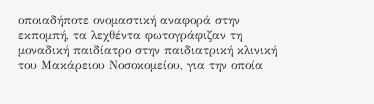οποιαδήποτε ονομαστική αναφορά στην εκπομπή, τα λεχθέντα φωτογράφιζαν τη μοναδική παιδίατρο στην παιδιατρική κλινική του Μακάρειου Νοσοκομείου, για την οποία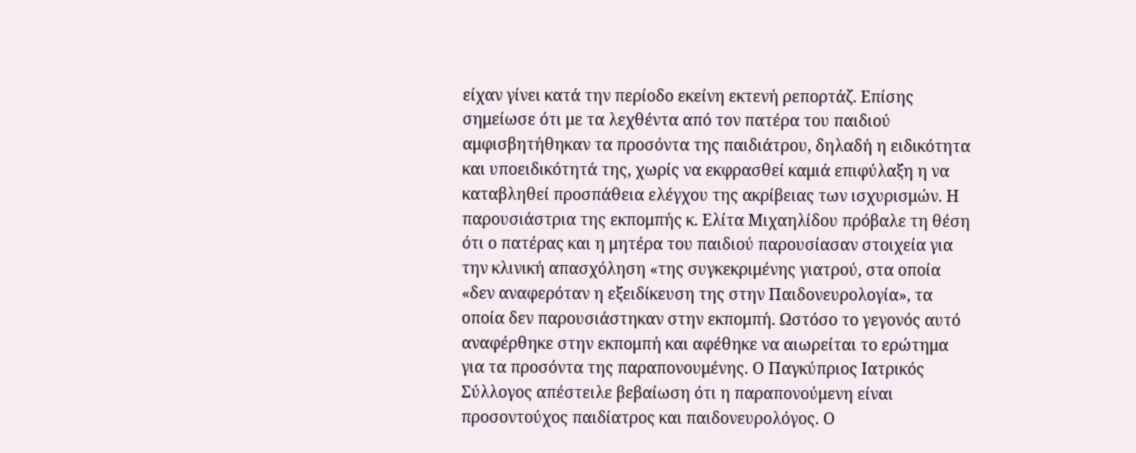είχαν γίνει κατά την περίοδο εκείνη εκτενή ρεπορτάζ. Επίσης σημείωσε ότι με τα λεχθέντα από τον πατέρα του παιδιού αμφισβητήθηκαν τα προσόντα της παιδιάτρου, δηλαδή η ειδικότητα και υποειδικότητά της, χωρίς να εκφρασθεί καμιά επιφύλαξη η να καταβληθεί προσπάθεια ελέγχου της ακρίβειας των ισχυρισμών. Η παρουσιάστρια της εκπομπής κ. Ελίτα Μιχαηλίδου πρόβαλε τη θέση ότι ο πατέρας και η μητέρα του παιδιού παρουσίασαν στοιχεία για την κλινική απασχόληση «της συγκεκριμένης γιατρού, στα οποία «δεν αναφερόταν η εξειδίκευση της στην Παιδονευρολογία», τα οποία δεν παρουσιάστηκαν στην εκπομπή. Ωστόσο το γεγονός αυτό αναφέρθηκε στην εκπομπή και αφέθηκε να αιωρείται το ερώτημα για τα προσόντα της παραπονουμένης. Ο Παγκύπριος Ιατρικός Σύλλογος απέστειλε βεβαίωση ότι η παραπονούμενη είναι προσοντούχος παιδίατρος και παιδονευρολόγος. Ο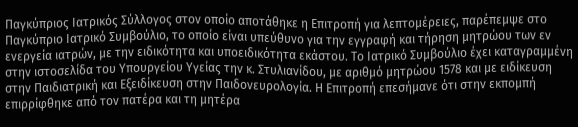Παγκύπριος Ιατρικός Σύλλογος στον οποίο αποτάθηκε η Επιτροπή για λεπτομέρειες, παρέπεμψε στο Παγκύπριο Ιατρικό Συμβούλιο, το οποίο είναι υπεύθυνο για την εγγραφή και τήρηση μητρώου των εν ενεργεία ιατρών, με την ειδικότητα και υποειδικότητα εκάστου. Το Ιατρικό Συμβούλιο έχει καταγραμμένη στην ιστοσελίδα του Υπουργείου Υγείας την κ. Στυλιανίδου, με αριθμό μητρώου 1578 και με ειδίκευση στην Παιδιατρική και Εξειδίκευση στην Παιδονευρολογία. Η Επιτροπή επεσήμανε ότι στην εκπομπή επιρρίφθηκε από τον πατέρα και τη μητέρα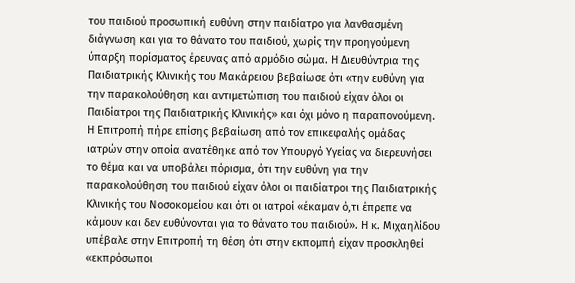του παιδιού προσωπική ευθύνη στην παιδίατρο για λανθασμένη διάγνωση και για το θάνατο του παιδιού, χωρίς την προηγούμενη ύπαρξη πορίσματος έρευνας από αρμόδιο σώμα. Η Διευθύντρια της Παιδιατρικής Κλινικής του Μακάρειου βεβαίωσε ότι «την ευθύνη για την παρακολούθηση και αντιμετώπιση του παιδιού είχαν όλοι οι Παιδίατροι της Παιδιατρικής Κλινικής» και όχι μόνο η παραπονούμενη. Η Επιτροπή πήρε επίσης βεβαίωση από τον επικεφαλής ομάδας ιατρών στην οποία ανατέθηκε από τον Υπουργό Υγείας να διερευνήσει το θέμα και να υποβάλει πόρισμα, ότι την ευθύνη για την παρακολούθηση του παιδιού είχαν όλοι οι παιδίατροι της Παιδιατρικής Κλινικής του Νοσοκομείου και ότι οι ιατροί «έκαμαν ό,τι έπρεπε να κάμουν και δεν ευθύνονται για το θάνατο του παιδιού». Η κ. Μιχαηλίδου υπέβαλε στην Επιτροπή τη θέση ότι στην εκπομπή είχαν προσκληθεί «εκπρόσωποι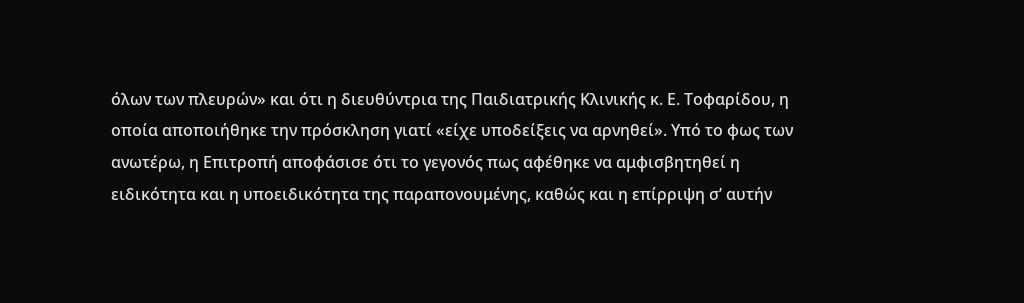όλων των πλευρών» και ότι η διευθύντρια της Παιδιατρικής Κλινικής κ. Ε. Τοφαρίδου, η οποία αποποιήθηκε την πρόσκληση γιατί «είχε υποδείξεις να αρνηθεί». Υπό το φως των ανωτέρω, η Επιτροπή αποφάσισε ότι το γεγονός πως αφέθηκε να αμφισβητηθεί η ειδικότητα και η υποειδικότητα της παραπονουμένης, καθώς και η επίρριψη σ’ αυτήν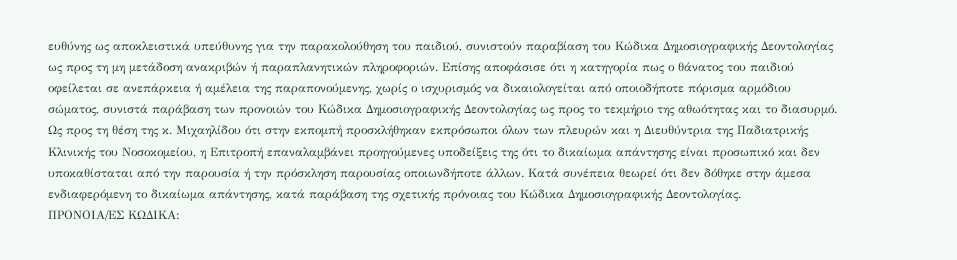ευθύνης ως αποκλειστικά υπεύθυνης για την παρακολούθηση του παιδιού, συνιστούν παραβίαση του Κώδικα Δημοσιογραφικής Δεοντολογίας ως προς τη μη μετάδοση ανακριβών ή παραπλανητικών πληροφοριών. Επίσης αποφάσισε ότι η κατηγορία πως ο θάνατος του παιδιού οφείλεται σε ανεπάρκεια ή αμέλεια της παραπονούμενης, χωρίς ο ισχυρισμός να δικαιολογείται από οποιοδήποτε πόρισμα αρμόδιου σώματος, συνιστά παράβαση των προνοιών του Κώδικα Δημοσιογραφικής Δεοντολογίας ως προς το τεκμήριο της αθωότητας και το διασυρμό. Ως προς τη θέση της κ. Μιχαηλίδου ότι στην εκπομπή προσκλήθηκαν εκπρόσωποι όλων των πλευρών και η Διευθύντρια της Παδιατρικής Κλινικής του Νοσοκομείου, η Επιτροπή επαναλαμβάνει προηγούμενες υποδείξεις της ότι το δικαίωμα απάντησης είναι προσωπικό και δεν υποκαθίσταται από την παρουσία ή την πρόσκληση παρουσίας οποιωνδήποτε άλλων. Κατά συνέπεια θεωρεί ότι δεν δόθηκε στην άμεσα ενδιαφερόμενη το δικαίωμα απάντησης, κατά παράβαση της σχετικής πρόνοιας του Κώδικα Δημοσιογραφικής Δεοντολογίας.
ΠΡΟΝΟΙΑ/EΣ ΚΩΔΙΚΑ: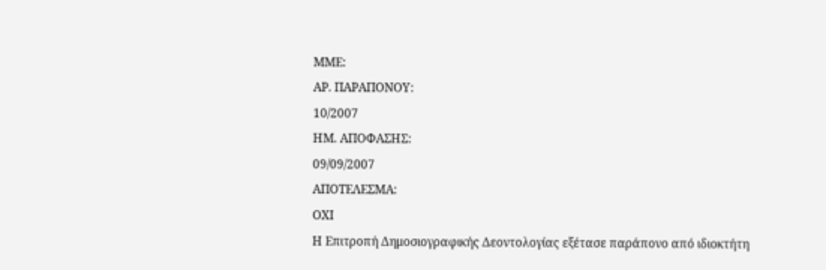ΜΜΕ:
ΑΡ. ΠΑΡΑΠΟΝΟΥ:
10/2007
ΗΜ. ΑΠΟΦΑΣΗΣ:
09/09/2007
ΑΠΟΤΕΛΕΣΜΑ:
ΟΧΙ
Η Επιτροπή Δημοσιογραφικής Δεοντολογίας εξέτασε παράπονο από ιδιοκτήτη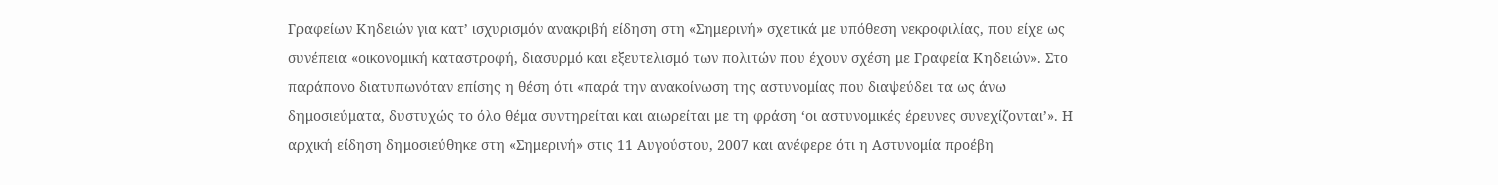Γραφείων Κηδειών για κατ’ ισχυρισμόν ανακριβή είδηση στη «Σημερινή» σχετικά με υπόθεση νεκροφιλίας, που είχε ως συνέπεια «οικονομική καταστροφή, διασυρμό και εξευτελισμό των πολιτών που έχουν σχέση με Γραφεία Κηδειών». Στο παράπονο διατυπωνόταν επίσης η θέση ότι «παρά την ανακοίνωση της αστυνομίας που διαψεύδει τα ως άνω δημοσιεύματα, δυστυχώς το όλο θέμα συντηρείται και αιωρείται με τη φράση ‘οι αστυνομικές έρευνες συνεχίζονται’». Η αρχική είδηση δημοσιεύθηκε στη «Σημερινή» στις 11 Αυγούστου, 2007 και ανέφερε ότι η Αστυνομία προέβη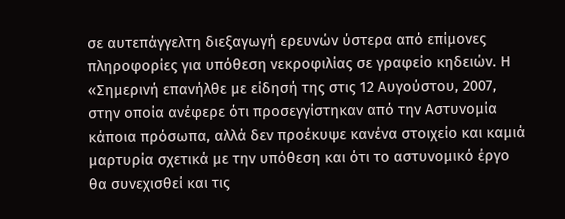σε αυτεπάγγελτη διεξαγωγή ερευνών ύστερα από επίμονες πληροφορίες για υπόθεση νεκροφιλίας σε γραφείο κηδειών. Η «Σημερινή επανήλθε με είδησή της στις 12 Αυγούστου, 2007, στην οποία ανέφερε ότι προσεγγίστηκαν από την Αστυνομία κάποια πρόσωπα, αλλά δεν προέκυψε κανένα στοιχείο και καμιά μαρτυρία σχετικά με την υπόθεση και ότι το αστυνομικό έργο θα συνεχισθεί και τις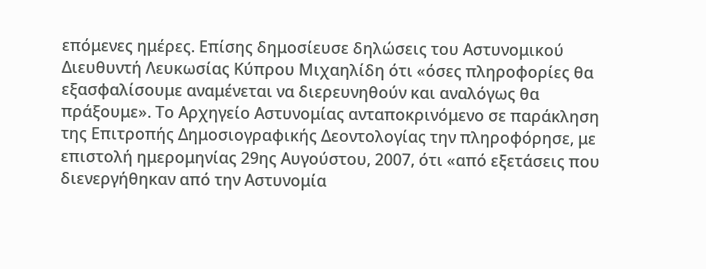επόμενες ημέρες. Επίσης δημοσίευσε δηλώσεις του Αστυνομικού Διευθυντή Λευκωσίας Κύπρου Μιχαηλίδη ότι «όσες πληροφορίες θα εξασφαλίσουμε αναμένεται να διερευνηθούν και αναλόγως θα πράξουμε». Το Αρχηγείο Αστυνομίας ανταποκρινόμενο σε παράκληση της Επιτροπής Δημοσιογραφικής Δεοντολογίας την πληροφόρησε, με επιστολή ημερομηνίας 29ης Αυγούστου, 2007, ότι «από εξετάσεις που διενεργήθηκαν από την Αστυνομία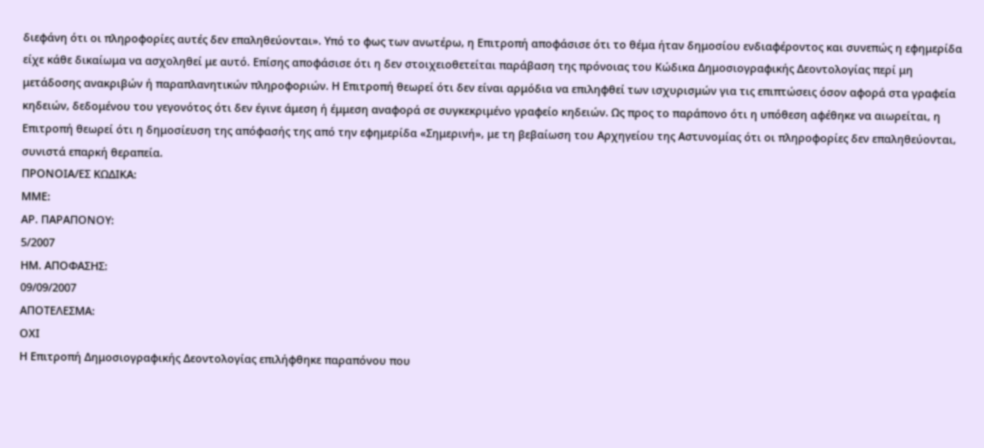διεφάνη ότι οι πληροφορίες αυτές δεν επαληθεύονται». Υπό το φως των ανωτέρω, η Επιτροπή αποφάσισε ότι το θέμα ήταν δημοσίου ενδιαφέροντος και συνεπώς η εφημερίδα είχε κάθε δικαίωμα να ασχοληθεί με αυτό. Επίσης αποφάσισε ότι η δεν στοιχειοθετείται παράβαση της πρόνοιας του Κώδικα Δημοσιογραφικής Δεοντολογίας περί μη μετάδοσης ανακριβών ή παραπλανητικών πληροφοριών. Η Επιτροπή θεωρεί ότι δεν είναι αρμόδια να επιληφθεί των ισχυρισμών για τις επιπτώσεις όσον αφορά στα γραφεία κηδειών, δεδομένου του γεγονότος ότι δεν έγινε άμεση ή έμμεση αναφορά σε συγκεκριμένο γραφείο κηδειών. Ως προς το παράπονο ότι η υπόθεση αφέθηκε να αιωρείται, η Επιτροπή θεωρεί ότι η δημοσίευση της απόφασής της από την εφημερίδα «Σημερινή», με τη βεβαίωση του Αρχηγείου της Αστυνομίας ότι οι πληροφορίες δεν επαληθεύονται, συνιστά επαρκή θεραπεία.
ΠΡΟΝΟΙΑ/EΣ ΚΩΔΙΚΑ:
ΜΜΕ:
ΑΡ. ΠΑΡΑΠΟΝΟΥ:
5/2007
ΗΜ. ΑΠΟΦΑΣΗΣ:
09/09/2007
ΑΠΟΤΕΛΕΣΜΑ:
ΟΧΙ
Η Επιτροπή Δημοσιογραφικής Δεοντολογίας επιλήφθηκε παραπόνου που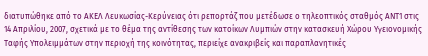διατυπώθηκε από το ΑΚΕΛ Λευκωσίας-Κερύνειας ότι ρεπορτάζ που μετέδωσε ο τηλεοπτικός σταθμός ΑΝΤ1 στις 14 Απριλίου, 2007, σχετικά με το θέμα της αντίθεσης των κατοίκων Λυμπιών στην κατασκευή Χώρου Υγειονομικής Ταφής Υπολειμμάτων στην περιοχή της κοινότητας, περιείχε ανακριβείς και παραπλανητικές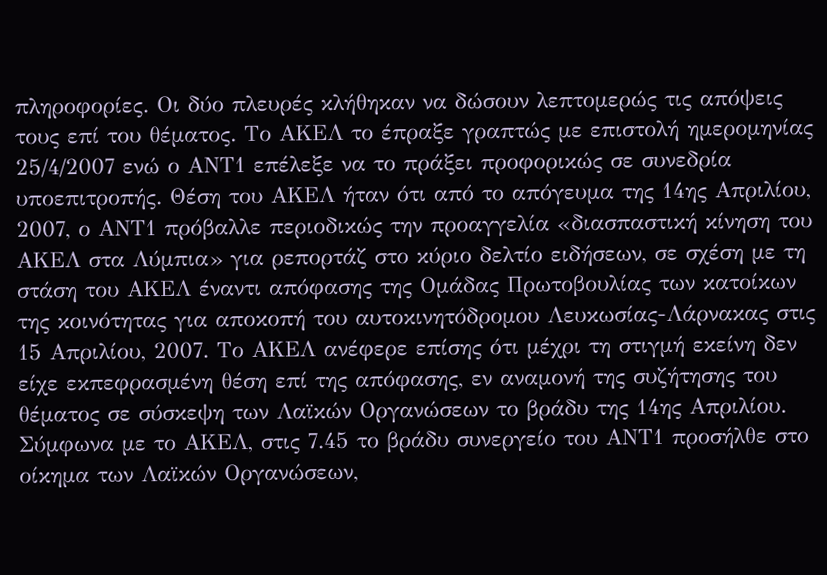πληροφορίες. Οι δύο πλευρές κλήθηκαν να δώσουν λεπτομερώς τις απόψεις τους επί του θέματος. Το ΑΚΕΛ το έπραξε γραπτώς με επιστολή ημερομηνίας 25/4/2007 ενώ ο ΑΝΤ1 επέλεξε να το πράξει προφορικώς σε συνεδρία υποεπιτροπής. Θέση του ΑΚΕΛ ήταν ότι από το απόγευμα της 14ης Απριλίου, 2007, ο ΑΝΤ1 πρόβαλλε περιοδικώς την προαγγελία «διασπαστική κίνηση του ΑΚΕΛ στα Λύμπια» για ρεπορτάζ στο κύριο δελτίο ειδήσεων, σε σχέση με τη στάση του ΑΚΕΛ έναντι απόφασης της Ομάδας Πρωτοβουλίας των κατοίκων της κοινότητας για αποκοπή του αυτοκινητόδρομου Λευκωσίας-Λάρνακας στις 15 Απριλίου, 2007. Το ΑΚΕΛ ανέφερε επίσης ότι μέχρι τη στιγμή εκείνη δεν είχε εκπεφρασμένη θέση επί της απόφασης, εν αναμονή της συζήτησης του θέματος σε σύσκεψη των Λαϊκών Οργανώσεων το βράδυ της 14ης Απριλίου. Σύμφωνα με το ΑΚΕΛ, στις 7.45 το βράδυ συνεργείο του ΑΝΤ1 προσήλθε στο οίκημα των Λαϊκών Οργανώσεων,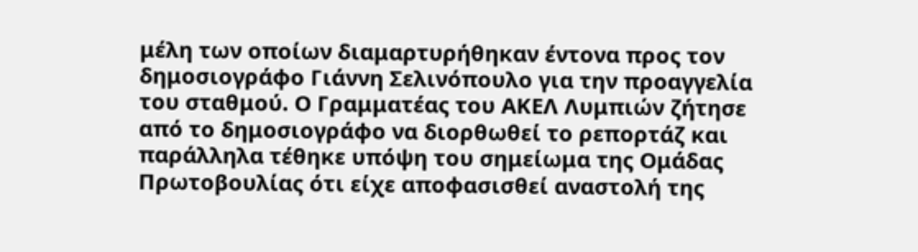μέλη των οποίων διαμαρτυρήθηκαν έντονα προς τον δημοσιογράφο Γιάννη Σελινόπουλο για την προαγγελία του σταθμού. Ο Γραμματέας του ΑΚΕΛ Λυμπιών ζήτησε από το δημοσιογράφο να διορθωθεί το ρεπορτάζ και παράλληλα τέθηκε υπόψη του σημείωμα της Ομάδας Πρωτοβουλίας ότι είχε αποφασισθεί αναστολή της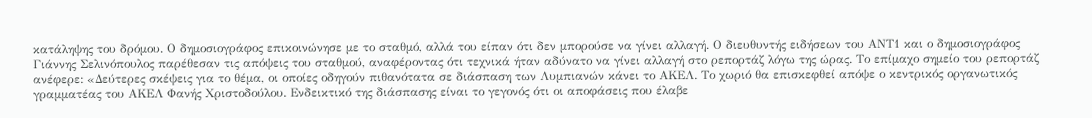κατάληψης του δρόμου. Ο δημοσιογράφος επικοινώνησε με το σταθμό, αλλά του είπαν ότι δεν μπορούσε να γίνει αλλαγή. Ο διευθυντής ειδήσεων του ΑΝΤ1 και ο δημοσιογράφος Γιάννης Σελινόπουλος παρέθεσαν τις απόψεις του σταθμού, αναφέροντας ότι τεχνικά ήταν αδύνατο να γίνει αλλαγή στο ρεπορτάζ λόγω της ώρας. Το επίμαχο σημείο του ρεπορτάζ ανέφερε: «Δεύτερες σκέψεις για το θέμα, οι οποίες οδηγούν πιθανότατα σε διάσπαση των Λυμπιανών κάνει το ΑΚΕΛ. Το χωριό θα επισκεφθεί απόψε ο κεντρικός οργανωτικός γραμματέας του ΑΚΕΛ Φανής Χριστοδούλου. Ενδεικτικό της διάσπασης είναι το γεγονός ότι οι αποφάσεις που έλαβε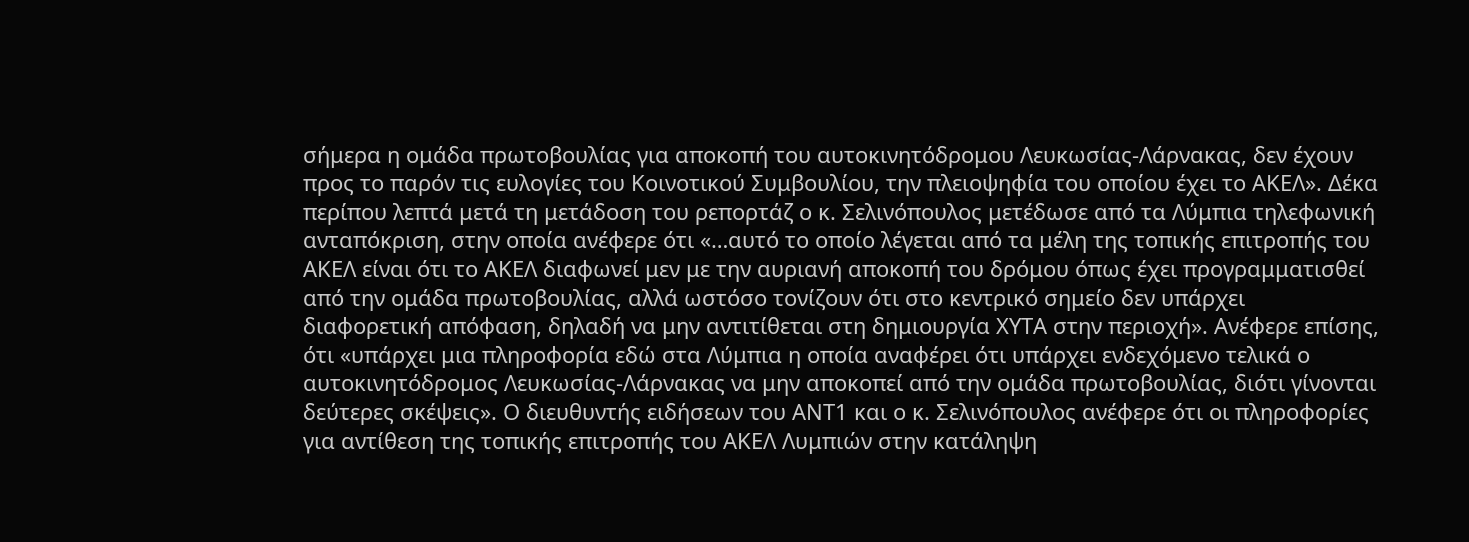σήμερα η ομάδα πρωτοβουλίας για αποκοπή του αυτοκινητόδρομου Λευκωσίας-Λάρνακας, δεν έχουν προς το παρόν τις ευλογίες του Κοινοτικού Συμβουλίου, την πλειοψηφία του οποίου έχει το ΑΚΕΛ». Δέκα περίπου λεπτά μετά τη μετάδοση του ρεπορτάζ ο κ. Σελινόπουλος μετέδωσε από τα Λύμπια τηλεφωνική ανταπόκριση, στην οποία ανέφερε ότι «…αυτό το οποίο λέγεται από τα μέλη της τοπικής επιτροπής του ΑΚΕΛ είναι ότι το ΑΚΕΛ διαφωνεί μεν με την αυριανή αποκοπή του δρόμου όπως έχει προγραμματισθεί από την ομάδα πρωτοβουλίας, αλλά ωστόσο τονίζουν ότι στο κεντρικό σημείο δεν υπάρχει διαφορετική απόφαση, δηλαδή να μην αντιτίθεται στη δημιουργία ΧΥΤΑ στην περιοχή». Ανέφερε επίσης, ότι «υπάρχει μια πληροφορία εδώ στα Λύμπια η οποία αναφέρει ότι υπάρχει ενδεχόμενο τελικά ο αυτοκινητόδρομος Λευκωσίας-Λάρνακας να μην αποκοπεί από την ομάδα πρωτοβουλίας, διότι γίνονται δεύτερες σκέψεις». Ο διευθυντής ειδήσεων του ΑΝΤ1 και ο κ. Σελινόπουλος ανέφερε ότι οι πληροφορίες για αντίθεση της τοπικής επιτροπής του ΑΚΕΛ Λυμπιών στην κατάληψη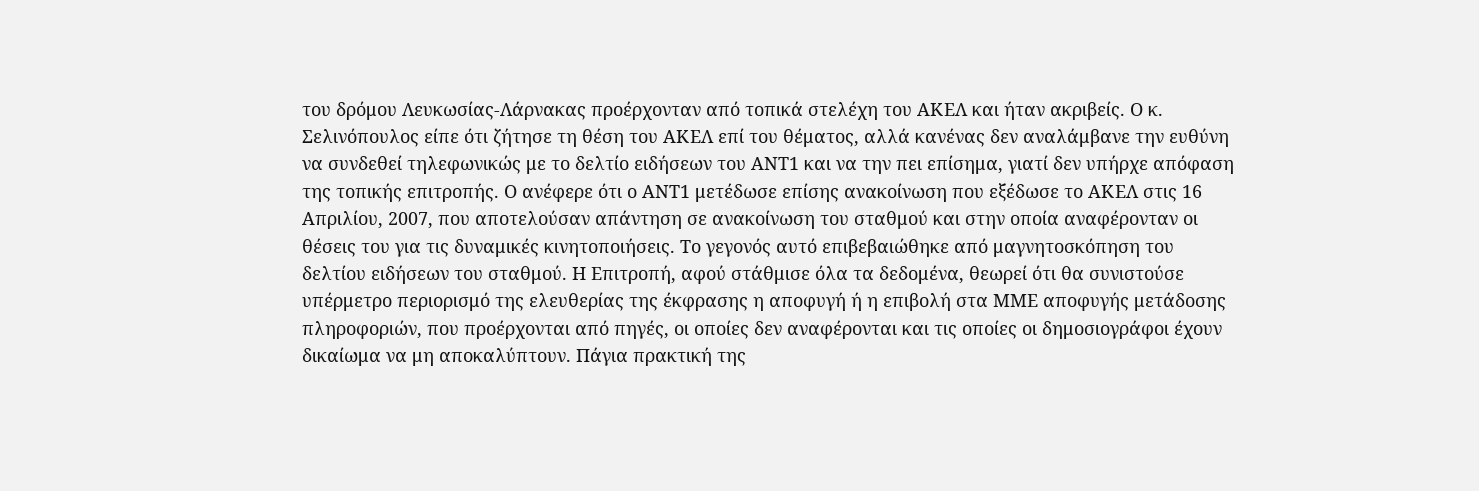του δρόμου Λευκωσίας-Λάρνακας προέρχονταν από τοπικά στελέχη του ΑΚΕΛ και ήταν ακριβείς. Ο κ. Σελινόπουλος είπε ότι ζήτησε τη θέση του ΑΚΕΛ επί του θέματος, αλλά κανένας δεν αναλάμβανε την ευθύνη να συνδεθεί τηλεφωνικώς με το δελτίο ειδήσεων του ΑΝΤ1 και να την πει επίσημα, γιατί δεν υπήρχε απόφαση της τοπικής επιτροπής. Ο ανέφερε ότι ο ΑΝΤ1 μετέδωσε επίσης ανακοίνωση που εξέδωσε το ΑΚΕΛ στις 16 Απριλίου, 2007, που αποτελούσαν απάντηση σε ανακοίνωση του σταθμού και στην οποία αναφέρονταν οι θέσεις του για τις δυναμικές κινητοποιήσεις. Το γεγονός αυτό επιβεβαιώθηκε από μαγνητοσκόπηση του δελτίου ειδήσεων του σταθμού. Η Επιτροπή, αφού στάθμισε όλα τα δεδομένα, θεωρεί ότι θα συνιστούσε υπέρμετρο περιορισμό της ελευθερίας της έκφρασης η αποφυγή ή η επιβολή στα ΜΜΕ αποφυγής μετάδοσης πληροφοριών, που προέρχονται από πηγές, οι οποίες δεν αναφέρονται και τις οποίες οι δημοσιογράφοι έχουν δικαίωμα να μη αποκαλύπτουν. Πάγια πρακτική της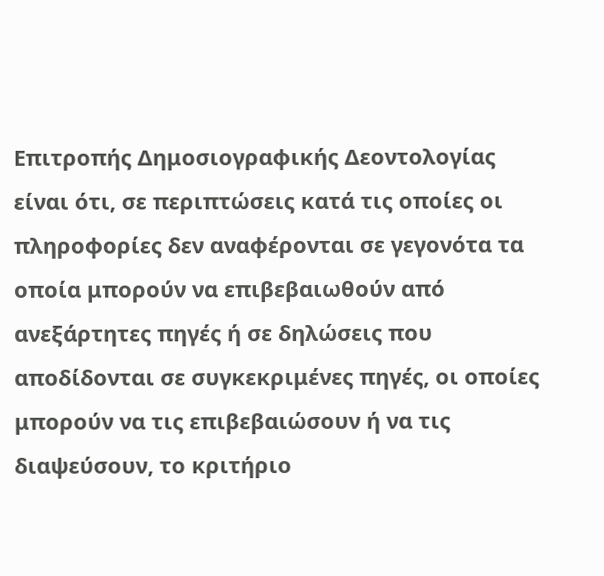Επιτροπής Δημοσιογραφικής Δεοντολογίας είναι ότι, σε περιπτώσεις κατά τις οποίες οι πληροφορίες δεν αναφέρονται σε γεγονότα τα οποία μπορούν να επιβεβαιωθούν από ανεξάρτητες πηγές ή σε δηλώσεις που αποδίδονται σε συγκεκριμένες πηγές, οι οποίες μπορούν να τις επιβεβαιώσουν ή να τις διαψεύσουν, το κριτήριο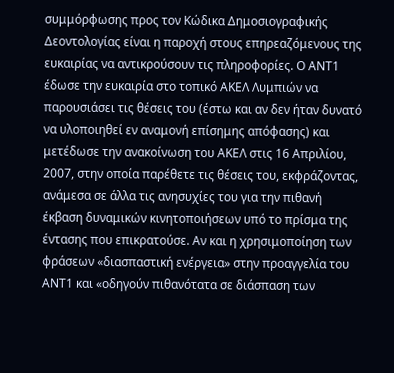συμμόρφωσης προς τον Κώδικα Δημοσιογραφικής Δεοντολογίας είναι η παροχή στους επηρεαζόμενους της ευκαιρίας να αντικρούσουν τις πληροφορίες. Ο ΑΝΤ1 έδωσε την ευκαιρία στο τοπικό ΑΚΕΛ Λυμπιών να παρουσιάσει τις θέσεις του (έστω και αν δεν ήταν δυνατό να υλοποιηθεί εν αναμονή επίσημης απόφασης) και μετέδωσε την ανακοίνωση του ΑΚΕΛ στις 16 Απριλίου, 2007, στην οποία παρέθετε τις θέσεις του, εκφράζοντας, ανάμεσα σε άλλα τις ανησυχίες του για την πιθανή έκβαση δυναμικών κινητοποιήσεων υπό το πρίσμα της έντασης που επικρατούσε. Αν και η χρησιμοποίηση των φράσεων «διασπαστική ενέργεια» στην προαγγελία του ΑΝΤ1 και «οδηγούν πιθανότατα σε διάσπαση των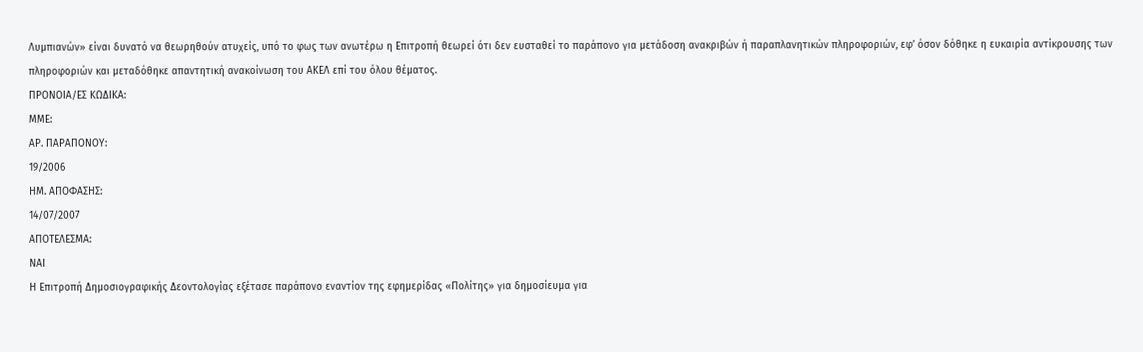Λυμπιανών» είναι δυνατό να θεωρηθούν ατυχείς, υπό το φως των ανωτέρω η Επιτροπή θεωρεί ότι δεν ευσταθεί το παράπονο για μετάδοση ανακριβών ή παραπλανητικών πληροφοριών, εφ’ όσον δόθηκε η ευκαιρία αντίκρουσης των πληροφοριών και μεταδόθηκε απαντητική ανακοίνωση του ΑΚΕΛ επί του όλου θέματος.
ΠΡΟΝΟΙΑ/EΣ ΚΩΔΙΚΑ:
ΜΜΕ:
ΑΡ. ΠΑΡΑΠΟΝΟΥ:
19/2006
ΗΜ. ΑΠΟΦΑΣΗΣ:
14/07/2007
ΑΠΟΤΕΛΕΣΜΑ:
ΝΑΙ
Η Επιτροπή Δημοσιογραφικής Δεοντολογίας εξέτασε παράπονο εναντίον της εφημερίδας «Πολίτης» για δημοσίευμα για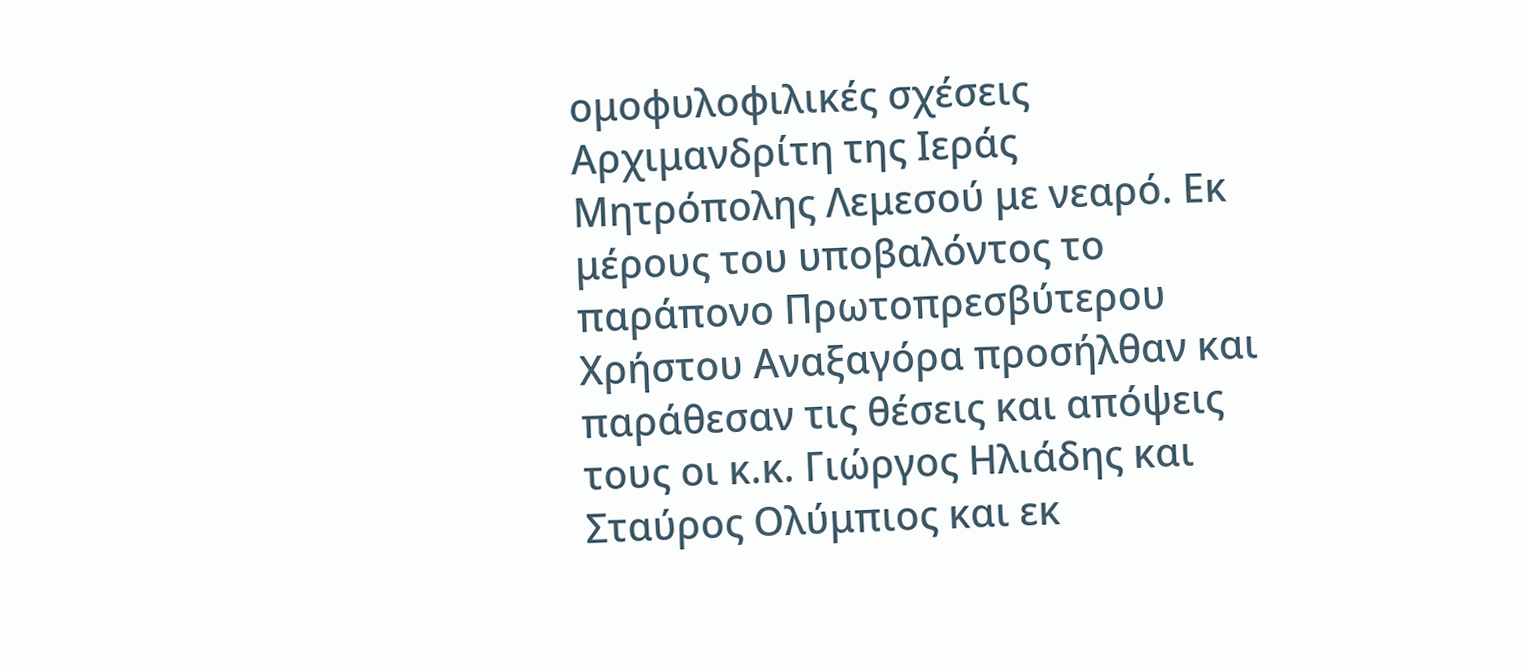ομοφυλοφιλικές σχέσεις Αρχιμανδρίτη της Ιεράς Μητρόπολης Λεμεσού με νεαρό. Εκ μέρους του υποβαλόντος το παράπονο Πρωτοπρεσβύτερου Χρήστου Αναξαγόρα προσήλθαν και παράθεσαν τις θέσεις και απόψεις τους οι κ.κ. Γιώργος Ηλιάδης και Σταύρος Ολύμπιος και εκ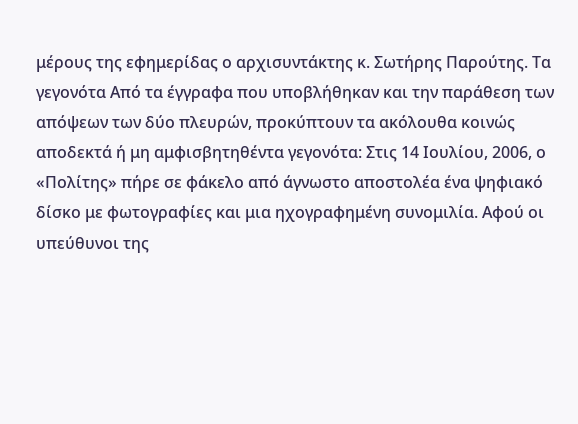μέρους της εφημερίδας ο αρχισυντάκτης κ. Σωτήρης Παρούτης. Τα γεγονότα Από τα έγγραφα που υποβλήθηκαν και την παράθεση των απόψεων των δύο πλευρών, προκύπτουν τα ακόλουθα κοινώς αποδεκτά ή μη αμφισβητηθέντα γεγονότα: Στις 14 Ιουλίου, 2006, ο «Πολίτης» πήρε σε φάκελο από άγνωστο αποστολέα ένα ψηφιακό δίσκο με φωτογραφίες και μια ηχογραφημένη συνομιλία. Αφού οι υπεύθυνοι της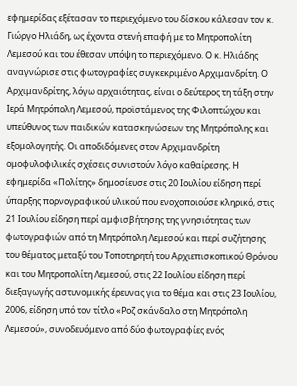εφημερίδας εξέτασαν το περιεχόμενο του δίσκου κάλεσαν τον κ. Γιώργο Ηλιάδη, ως έχοντα στενή επαφή με το Μητροπολίτη Λεμεσού και του έθεσαν υπόψη το περιεχόμενο. Ο κ. Ηλιάδης αναγνώρισε στις φωτογραφίες συγκεκριμένο Αρχιμανδρίτη. Ο Αρχιμανδρίτης, λόγω αρχαιότητας, είναι ο δεύτερος τη τάξη στην Ιερά Μητρόπολη Λεμεσού, προϊστάμενος της Φιλοπτώχου και υπεύθυνος των παιδικών κατασκηνώσεων της Μητρόπολης και εξομολογητής. Οι αποδιδόμενες στον Αρχιμανδρίτη ομοφυλοφιλικές σχέσεις συνιστούν λόγο καθαίρεσης. Η εφημερίδα «Πολίτης» δημοσίευσε στις 20 Ιουλίου είδηση περί ύπαρξης πορνογραφικού υλικού που ενοχοποιούσε κληρικό, στις 21 Ιουλίου είδηση περί αμφισβήτησης της γνησιότητας των φωτογραφιών από τη Μητρόπολη Λεμεσού και περί συζήτησης του θέματος μεταξύ του Τοποτηρητή του Αρχιεπισκοπικού Θρόνου και του Μητροπολίτη Λεμεσού, στις 22 Ιουλίου είδηση περί διεξαγωγής αστυνομικής έρευνας για το θέμα και στις 23 Ιουλίου, 2006, είδηση υπό τον τίτλο «Ροζ σκάνδαλο στη Μητρόπολη Λεμεσού», συνοδευόμενο από δύο φωτογραφίες ενός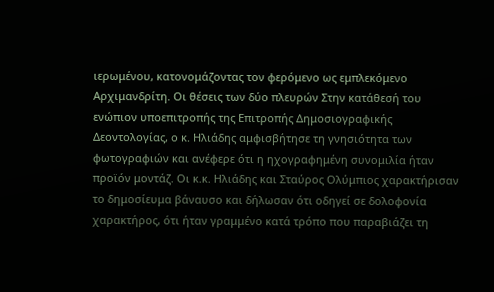ιερωμένου, κατονομάζοντας τον φερόμενο ως εμπλεκόμενο Αρχιμανδρίτη. Οι θέσεις των δύο πλευρών Στην κατάθεσή του ενώπιον υποεπιτροπής της Επιτροπής Δημοσιογραφικής Δεοντολογίας, ο κ. Ηλιάδης αμφισβήτησε τη γνησιότητα των φωτογραφιών και ανέφερε ότι η ηχογραφημένη συνομιλία ήταν προϊόν μοντάζ. Οι κ.κ. Ηλιάδης και Σταύρος Ολύμπιος χαρακτήρισαν το δημοσίευμα βάναυσο και δήλωσαν ότι οδηγεί σε δολοφονία χαρακτήρος, ότι ήταν γραμμένο κατά τρόπο που παραβιάζει τη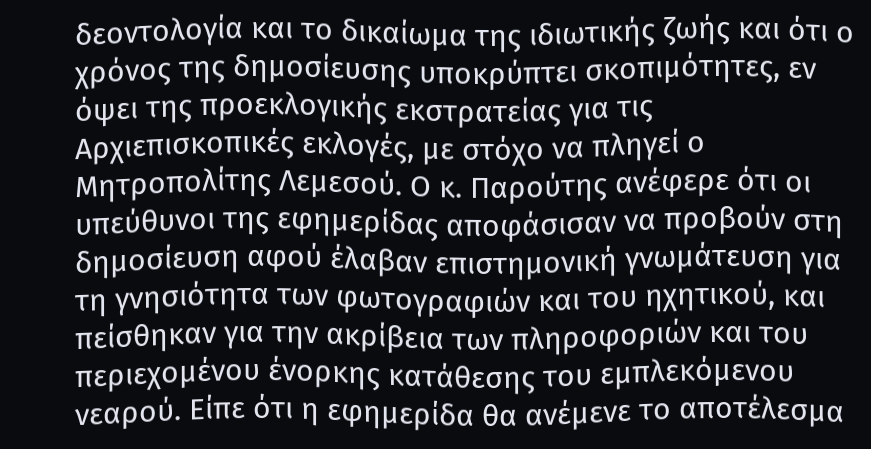δεοντολογία και το δικαίωμα της ιδιωτικής ζωής και ότι ο χρόνος της δημοσίευσης υποκρύπτει σκοπιμότητες, εν όψει της προεκλογικής εκστρατείας για τις Αρχιεπισκοπικές εκλογές, με στόχο να πληγεί ο Μητροπολίτης Λεμεσού. Ο κ. Παρούτης ανέφερε ότι οι υπεύθυνοι της εφημερίδας αποφάσισαν να προβούν στη δημοσίευση αφού έλαβαν επιστημονική γνωμάτευση για τη γνησιότητα των φωτογραφιών και του ηχητικού, και πείσθηκαν για την ακρίβεια των πληροφοριών και του περιεχομένου ένορκης κατάθεσης του εμπλεκόμενου νεαρού. Είπε ότι η εφημερίδα θα ανέμενε το αποτέλεσμα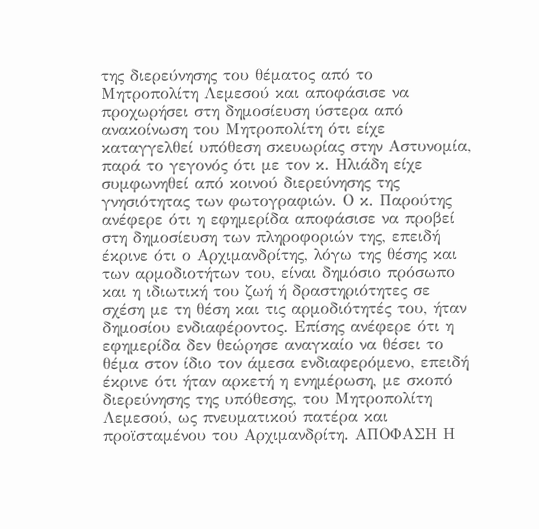της διερεύνησης του θέματος από το Μητροπολίτη Λεμεσού και αποφάσισε να προχωρήσει στη δημοσίευση ύστερα από ανακοίνωση του Μητροπολίτη ότι είχε καταγγελθεί υπόθεση σκευωρίας στην Αστυνομία, παρά το γεγονός ότι με τον κ. Ηλιάδη είχε συμφωνηθεί από κοινού διερεύνησης της γνησιότητας των φωτογραφιών. Ο κ. Παρούτης ανέφερε ότι η εφημερίδα αποφάσισε να προβεί στη δημοσίευση των πληροφοριών της, επειδή έκρινε ότι ο Αρχιμανδρίτης, λόγω της θέσης και των αρμοδιοτήτων του, είναι δημόσιο πρόσωπο και η ιδιωτική του ζωή ή δραστηριότητες σε σχέση με τη θέση και τις αρμοδιότητές του, ήταν δημοσίου ενδιαφέροντος. Επίσης ανέφερε ότι η εφημερίδα δεν θεώρησε αναγκαίο να θέσει το θέμα στον ίδιο τον άμεσα ενδιαφερόμενο, επειδή έκρινε ότι ήταν αρκετή η ενημέρωση, με σκοπό διερεύνησης της υπόθεσης, του Μητροπολίτη Λεμεσού, ως πνευματικού πατέρα και προϊσταμένου του Αρχιμανδρίτη. ΑΠΟΦΑΣΗ Η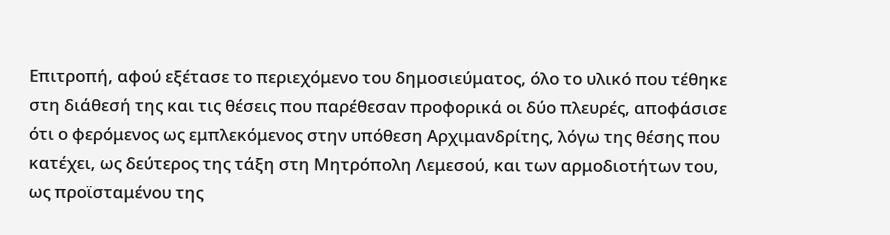Επιτροπή, αφού εξέτασε το περιεχόμενο του δημοσιεύματος, όλο το υλικό που τέθηκε στη διάθεσή της και τις θέσεις που παρέθεσαν προφορικά οι δύο πλευρές, αποφάσισε ότι ο φερόμενος ως εμπλεκόμενος στην υπόθεση Αρχιμανδρίτης, λόγω της θέσης που κατέχει, ως δεύτερος της τάξη στη Μητρόπολη Λεμεσού, και των αρμοδιοτήτων του, ως προϊσταμένου της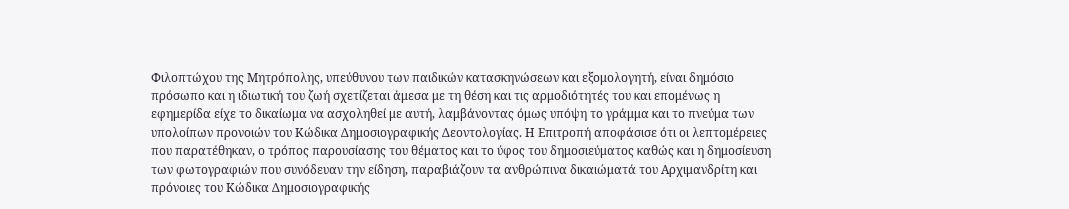Φιλοπτώχου της Μητρόπολης, υπεύθυνου των παιδικών κατασκηνώσεων και εξομολογητή, είναι δημόσιο πρόσωπο και η ιδιωτική του ζωή σχετίζεται άμεσα με τη θέση και τις αρμοδιότητές του και επομένως η εφημερίδα είχε το δικαίωμα να ασχοληθεί με αυτή, λαμβάνοντας όμως υπόψη το γράμμα και το πνεύμα των υπολοίπων προνοιών του Κώδικα Δημοσιογραφικής Δεοντολογίας. Η Επιτροπή αποφάσισε ότι οι λεπτομέρειες που παρατέθηκαν, ο τρόπος παρουσίασης του θέματος και το ύφος του δημοσιεύματος καθώς και η δημοσίευση των φωτογραφιών που συνόδευαν την είδηση, παραβιάζουν τα ανθρώπινα δικαιώματά του Αρχιμανδρίτη και πρόνοιες του Κώδικα Δημοσιογραφικής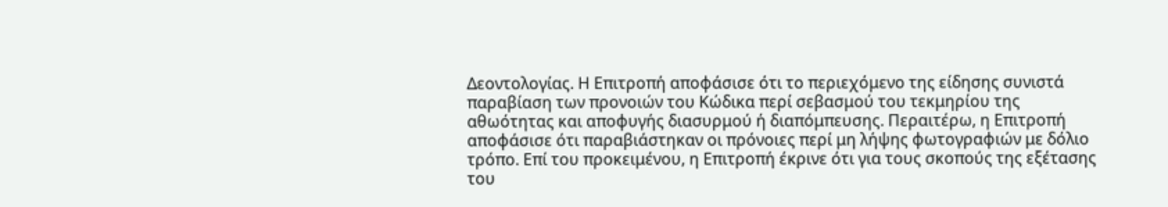Δεοντολογίας. Η Επιτροπή αποφάσισε ότι το περιεχόμενο της είδησης συνιστά παραβίαση των προνοιών του Κώδικα περί σεβασμού του τεκμηρίου της αθωότητας και αποφυγής διασυρμού ή διαπόμπευσης. Περαιτέρω, η Επιτροπή αποφάσισε ότι παραβιάστηκαν οι πρόνοιες περί μη λήψης φωτογραφιών με δόλιο τρόπο. Επί του προκειμένου, η Επιτροπή έκρινε ότι για τους σκοπούς της εξέτασης του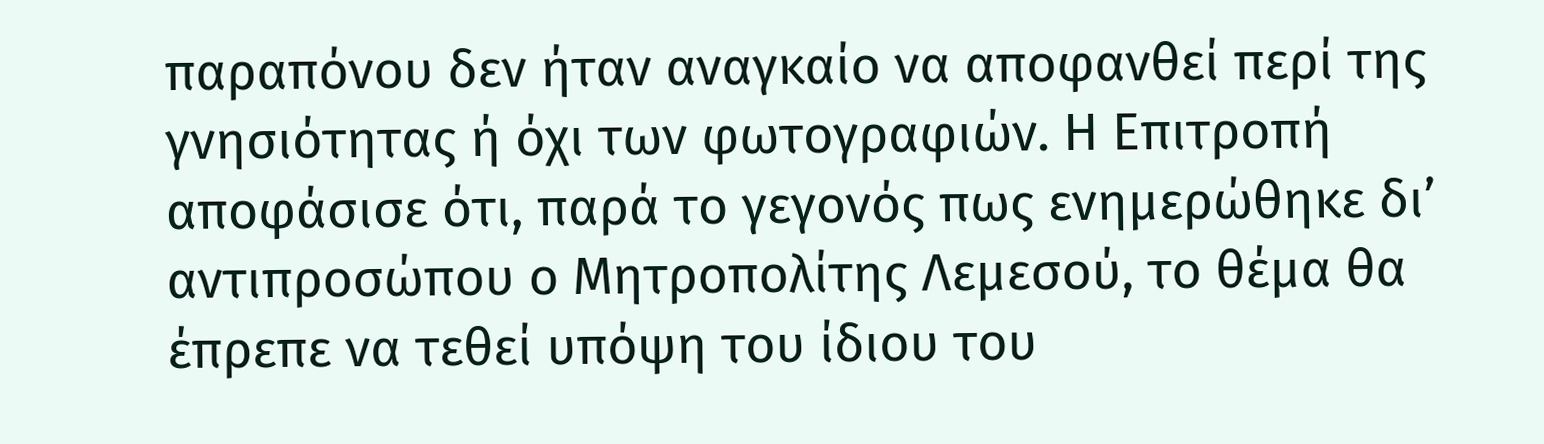παραπόνου δεν ήταν αναγκαίο να αποφανθεί περί της γνησιότητας ή όχι των φωτογραφιών. Η Επιτροπή αποφάσισε ότι, παρά το γεγονός πως ενημερώθηκε δι’ αντιπροσώπου ο Μητροπολίτης Λεμεσού, το θέμα θα έπρεπε να τεθεί υπόψη του ίδιου του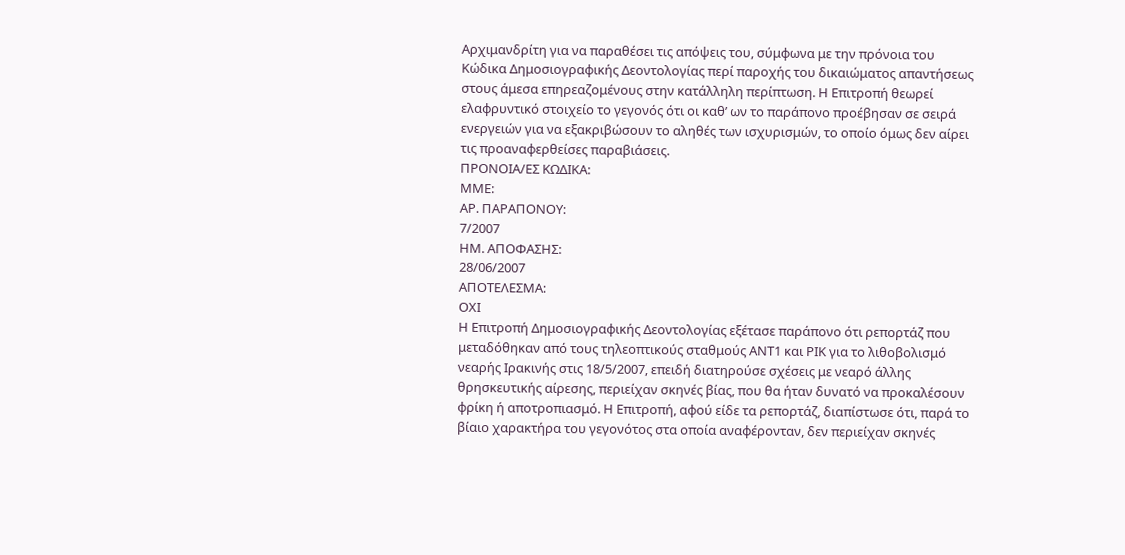Αρχιμανδρίτη για να παραθέσει τις απόψεις του, σύμφωνα με την πρόνοια του Κώδικα Δημοσιογραφικής Δεοντολογίας περί παροχής του δικαιώματος απαντήσεως στους άμεσα επηρεαζομένους στην κατάλληλη περίπτωση. Η Επιτροπή θεωρεί ελαφρυντικό στοιχείο το γεγονός ότι οι καθ’ ων το παράπονο προέβησαν σε σειρά ενεργειών για να εξακριβώσουν το αληθές των ισχυρισμών, το οποίο όμως δεν αίρει τις προαναφερθείσες παραβιάσεις.
ΠΡΟΝΟΙΑ/EΣ ΚΩΔΙΚΑ:
ΜΜΕ:
ΑΡ. ΠΑΡΑΠΟΝΟΥ:
7/2007
ΗΜ. ΑΠΟΦΑΣΗΣ:
28/06/2007
ΑΠΟΤΕΛΕΣΜΑ:
ΟΧΙ
Η Επιτροπή Δημοσιογραφικής Δεοντολογίας εξέτασε παράπονο ότι ρεπορτάζ που μεταδόθηκαν από τους τηλεοπτικούς σταθμούς ΑΝΤ1 και ΡΙΚ για το λιθοβολισμό νεαρής Ιρακινής στις 18/5/2007, επειδή διατηρούσε σχέσεις με νεαρό άλλης θρησκευτικής αίρεσης, περιείχαν σκηνές βίας, που θα ήταν δυνατό να προκαλέσουν φρίκη ή αποτροπιασμό. Η Επιτροπή, αφού είδε τα ρεπορτάζ, διαπίστωσε ότι, παρά το βίαιο χαρακτήρα του γεγονότος στα οποία αναφέρονταν, δεν περιείχαν σκηνές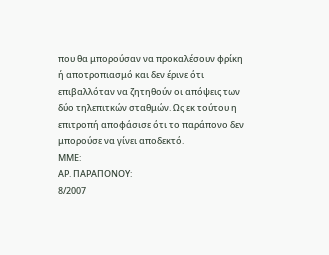που θα μπορούσαν να προκαλέσουν φρίκη ή αποτροπιασμό και δεν έρινε ότι επιβαλλόταν να ζητηθούν οι απόψεις των δύο τηλεπιτκών σταθμών. Ως εκ τούτου η επιτροπή αποφάσισε ότι το παράπονο δεν μπορούσε να γίνει αποδεκτό.
ΜΜΕ:
ΑΡ. ΠΑΡΑΠΟΝΟΥ:
8/2007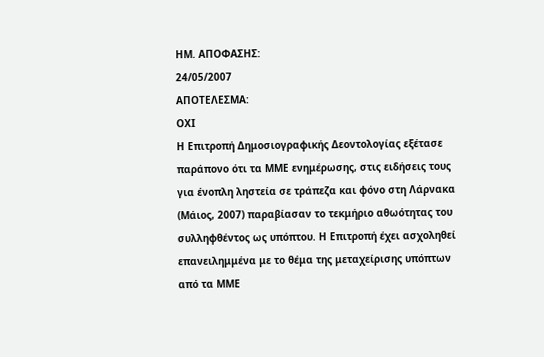ΗΜ. ΑΠΟΦΑΣΗΣ:
24/05/2007
ΑΠΟΤΕΛΕΣΜΑ:
ΟΧΙ
Η Επιτροπή Δημοσιογραφικής Δεοντολογίας εξέτασε παράπονο ότι τα ΜΜΕ ενημέρωσης, στις ειδήσεις τους για ένοπλη ληστεία σε τράπεζα και φόνο στη Λάρνακα (Μάιος, 2007) παραβίασαν το τεκμήριο αθωότητας του συλληφθέντος ως υπόπτου. Η Επιτροπή έχει ασχοληθεί επανειλημμένα με το θέμα της μεταχείρισης υπόπτων από τα ΜΜΕ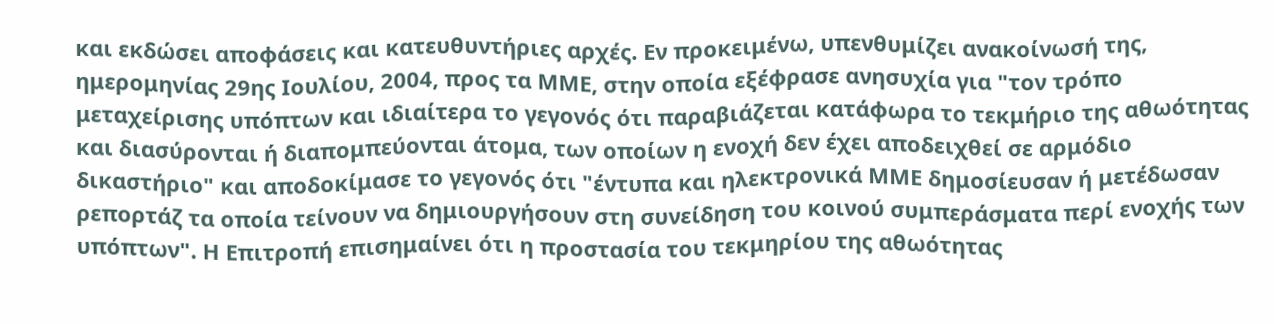και εκδώσει αποφάσεις και κατευθυντήριες αρχές. Εν προκειμένω, υπενθυμίζει ανακοίνωσή της, ημερομηνίας 29ης Ιουλίου, 2004, προς τα ΜΜΕ, στην οποία εξέφρασε ανησυχία για "τον τρόπο μεταχείρισης υπόπτων και ιδιαίτερα το γεγονός ότι παραβιάζεται κατάφωρα το τεκμήριο της αθωότητας και διασύρονται ή διαπομπεύονται άτομα, των οποίων η ενοχή δεν έχει αποδειχθεί σε αρμόδιο δικαστήριο" και αποδοκίμασε το γεγονός ότι "έντυπα και ηλεκτρονικά ΜΜΕ δημοσίευσαν ή μετέδωσαν ρεπορτάζ τα οποία τείνουν να δημιουργήσουν στη συνείδηση του κοινού συμπεράσματα περί ενοχής των υπόπτων". Η Επιτροπή επισημαίνει ότι η προστασία του τεκμηρίου της αθωότητας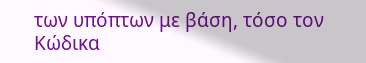των υπόπτων με βάση, τόσο τον Κώδικα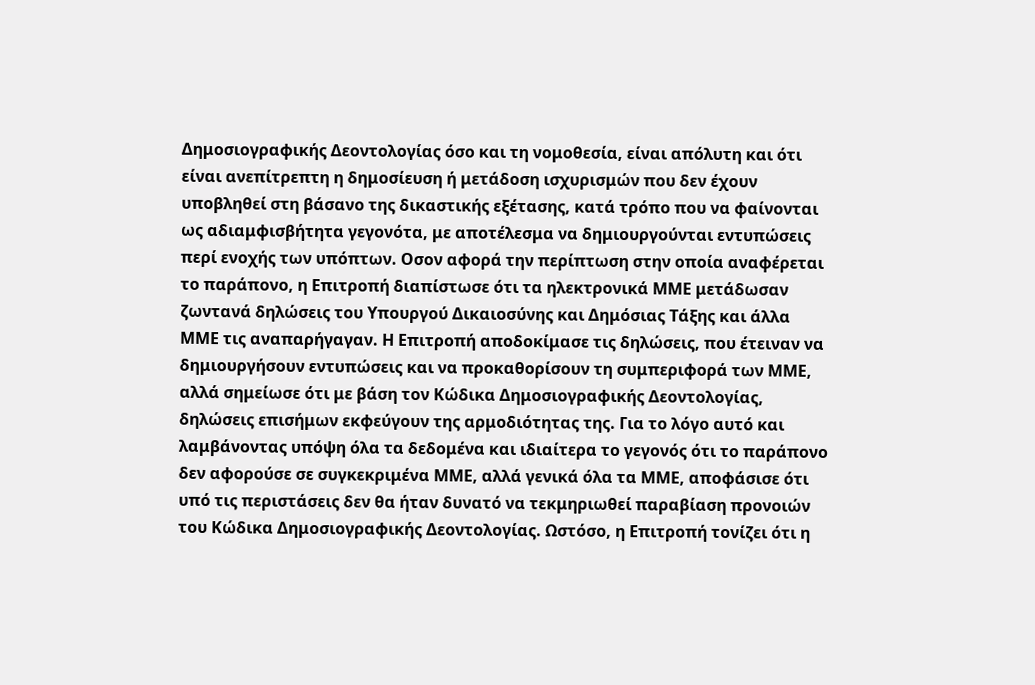Δημοσιογραφικής Δεοντολογίας όσο και τη νομοθεσία, είναι απόλυτη και ότι είναι ανεπίτρεπτη η δημοσίευση ή μετάδοση ισχυρισμών που δεν έχουν υποβληθεί στη βάσανο της δικαστικής εξέτασης, κατά τρόπο που να φαίνονται ως αδιαμφισβήτητα γεγονότα, με αποτέλεσμα να δημιουργούνται εντυπώσεις περί ενοχής των υπόπτων. Οσον αφορά την περίπτωση στην οποία αναφέρεται το παράπονο, η Επιτροπή διαπίστωσε ότι τα ηλεκτρονικά ΜΜΕ μετάδωσαν ζωντανά δηλώσεις του Υπουργού Δικαιοσύνης και Δημόσιας Τάξης και άλλα ΜΜΕ τις αναπαρήγαγαν. Η Επιτροπή αποδοκίμασε τις δηλώσεις, που έτειναν να δημιουργήσουν εντυπώσεις και να προκαθορίσουν τη συμπεριφορά των ΜΜΕ, αλλά σημείωσε ότι με βάση τον Κώδικα Δημοσιογραφικής Δεοντολογίας, δηλώσεις επισήμων εκφεύγουν της αρμοδιότητας της. Για το λόγο αυτό και λαμβάνοντας υπόψη όλα τα δεδομένα και ιδιαίτερα το γεγονός ότι το παράπονο δεν αφορούσε σε συγκεκριμένα ΜΜΕ, αλλά γενικά όλα τα ΜΜΕ, αποφάσισε ότι υπό τις περιστάσεις δεν θα ήταν δυνατό να τεκμηριωθεί παραβίαση προνοιών του Κώδικα Δημοσιογραφικής Δεοντολογίας. Ωστόσο, η Επιτροπή τονίζει ότι η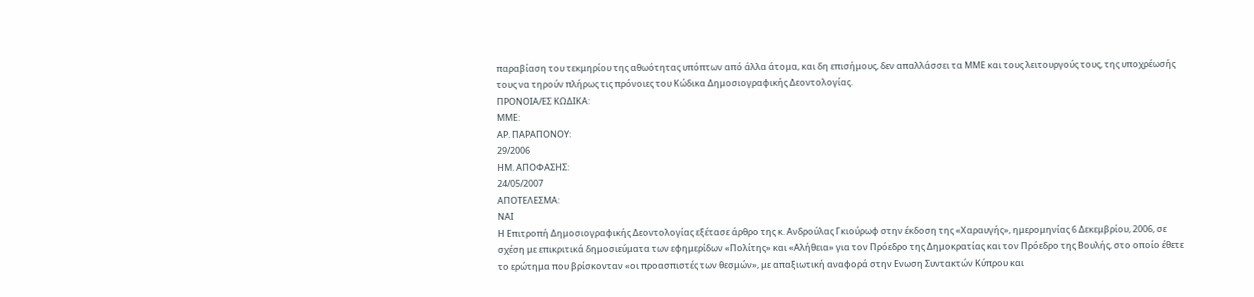παραβίαση του τεκμηρίου της αθωότητας υπόπτων από άλλα άτομα, και δη επισήμους, δεν απαλλάσσει τα ΜΜΕ και τους λειτουργούς τους, της υποχρέωσής τους να τηρούν πλήρως τις πρόνοιες του Κώδικα Δημοσιογραφικής Δεοντολογίας.
ΠΡΟΝΟΙΑ/EΣ ΚΩΔΙΚΑ:
ΜΜΕ:
ΑΡ. ΠΑΡΑΠΟΝΟΥ:
29/2006
ΗΜ. ΑΠΟΦΑΣΗΣ:
24/05/2007
ΑΠΟΤΕΛΕΣΜΑ:
ΝΑΙ
Η Επιτροπή Δημοσιογραφικής Δεοντολογίας εξέτασε άρθρο της κ. Ανδρούλας Γκιούρωφ στην έκδοση της «Χαραυγής», ημερομηνίας 6 Δεκεμβρίου, 2006, σε σχέση με επικριτικά δημοσιεύματα των εφημερίδων «Πολίτης» και «Αλήθεια» για τον Πρόεδρο της Δημοκρατίας και τον Πρόεδρο της Βουλής, στο οποίο έθετε το ερώτημα που βρίσκονταν «οι προασπιστές των θεσμών», με απαξιωτική αναφορά στην Ενωση Συντακτών Κύπρου και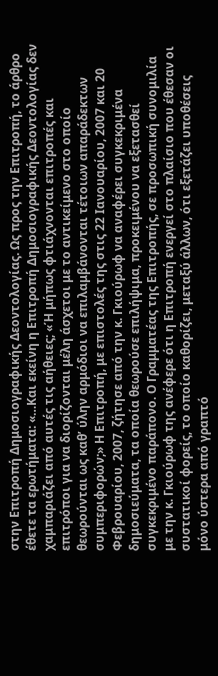στην Επιτροπή Δημοσιογραφικής Δεοντολογίας. Ως προς την Επιτροπή, το άρθρο έθετε τα ερωτήματα: «…Και εκείνη η Επιτροπή Δημοσιογραφικής Δεοντολογίας δεν χαμπαριάζει από αυτές τις αήθειες; «Ή μήπως φτιάχνονται επιτροπές και επιτρόποι για να διορίζονται μέλη άσχετοι με το αντικείμενο στο οποίο θεωρούνται ως καθ’ ύλην αρμόδιοι να επιλαμβάνονται τέτοιων απαράδεκτων συμπεριφορών;» Η Επιτροπή, με επιστολές της στις 22 Ιανουαρίου, 2007 και 20 Φεβρουαρίου, 2007, ζήτησε από την κ. Γκιούρωφ να αναφέρει συγκεκριμένα δημοσιεύματα, τα οποία θεωρούσε επιλήψιμα, προκειμένου να εξετασθεί συγκεκριμένο παράπονο. Ο Γραμματέας της Επιτροπής, σε προσωπική συνομιλία με την κ. Γκιούρωφ της ανέφερε ότι η Επιτροπή ενεργεί στο πλαίσιο που έθεσαν οι συστατικοί φορείς, το οποίο καθορίζει, μεταξύ άλλων, ότι εξετάζει υποθέσεις μόνο ύστερα από γραπτό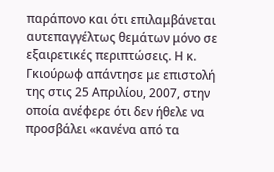παράπονο και ότι επιλαμβάνεται αυτεπαγγέλτως θεμάτων μόνο σε εξαιρετικές περιπτώσεις. Η κ. Γκιούρωφ απάντησε με επιστολή της στις 25 Απριλίου, 2007, στην οποία ανέφερε ότι δεν ήθελε να προσβάλει «κανένα από τα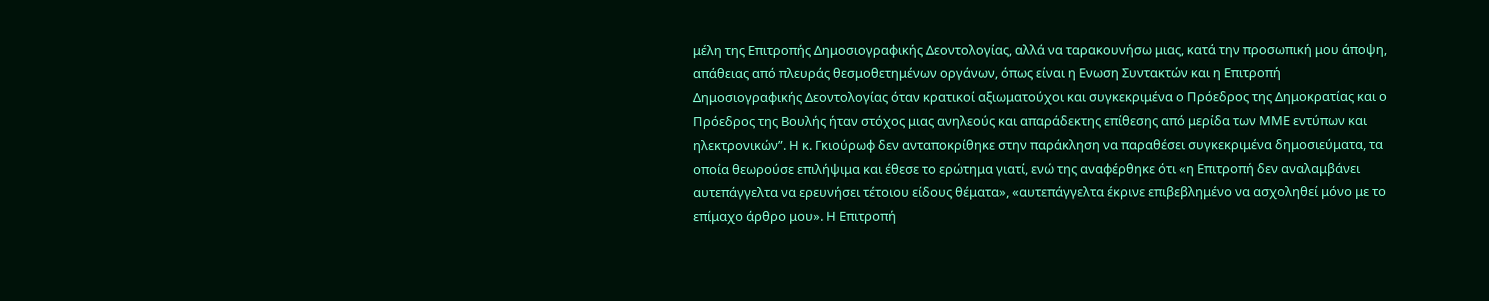μέλη της Επιτροπής Δημοσιογραφικής Δεοντολογίας, αλλά να ταρακουνήσω μιας, κατά την προσωπική μου άποψη, απάθειας από πλευράς θεσμοθετημένων οργάνων, όπως είναι η Ενωση Συντακτών και η Επιτροπή Δημοσιογραφικής Δεοντολογίας όταν κρατικοί αξιωματούχοι και συγκεκριμένα ο Πρόεδρος της Δημοκρατίας και ο Πρόεδρος της Βουλής ήταν στόχος μιας ανηλεούς και απαράδεκτης επίθεσης από μερίδα των ΜΜΕ εντύπων και ηλεκτρονικών”. Η κ. Γκιούρωφ δεν ανταποκρίθηκε στην παράκληση να παραθέσει συγκεκριμένα δημοσιεύματα, τα οποία θεωρούσε επιλήψιμα και έθεσε το ερώτημα γιατί, ενώ της αναφέρθηκε ότι «η Επιτροπή δεν αναλαμβάνει αυτεπάγγελτα να ερευνήσει τέτοιου είδους θέματα», «αυτεπάγγελτα έκρινε επιβεβλημένο να ασχοληθεί μόνο με το επίμαχο άρθρο μου». Η Επιτροπή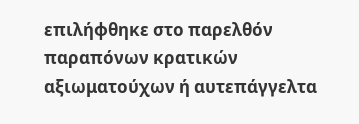επιλήφθηκε στο παρελθόν παραπόνων κρατικών αξιωματούχων ή αυτεπάγγελτα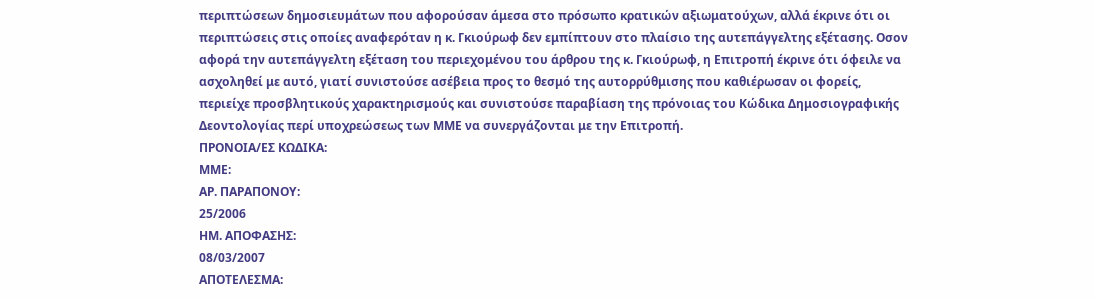περιπτώσεων δημοσιευμάτων που αφορούσαν άμεσα στο πρόσωπο κρατικών αξιωματούχων, αλλά έκρινε ότι οι περιπτώσεις στις οποίες αναφερόταν η κ. Γκιούρωφ δεν εμπίπτουν στο πλαίσιο της αυτεπάγγελτης εξέτασης. Οσον αφορά την αυτεπάγγελτη εξέταση του περιεχομένου του άρθρου της κ. Γκιούρωφ, η Επιτροπή έκρινε ότι όφειλε να ασχοληθεί με αυτό, γιατί συνιστούσε ασέβεια προς το θεσμό της αυτορρύθμισης που καθιέρωσαν οι φορείς, περιείχε προσβλητικούς χαρακτηρισμούς και συνιστούσε παραβίαση της πρόνοιας του Κώδικα Δημοσιογραφικής Δεοντολογίας περί υποχρεώσεως των ΜΜΕ να συνεργάζονται με την Επιτροπή.
ΠΡΟΝΟΙΑ/EΣ ΚΩΔΙΚΑ:
ΜΜΕ:
ΑΡ. ΠΑΡΑΠΟΝΟΥ:
25/2006
ΗΜ. ΑΠΟΦΑΣΗΣ:
08/03/2007
ΑΠΟΤΕΛΕΣΜΑ: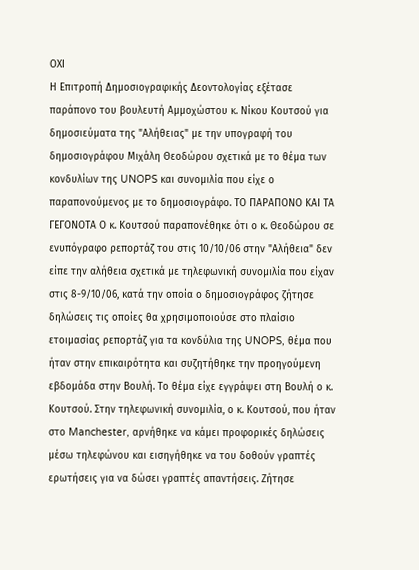ΟΧΙ
Η Επιτροπή Δημοσιογραφικής Δεοντολογίας εξέτασε παράπονο του βουλευτή Αμμοχώστου κ. Νίκου Κουτσού για δημοσιεύματα της "Αλήθειας" με την υπογραφή του δημοσιογράφου Μιχάλη Θεοδώρου σχετικά με το θέμα των κονδυλίων της UNOPS και συνομιλία που είχε ο παραπονούμενος με το δημοσιογράφο. ΤΟ ΠΑΡΑΠΟΝΟ ΚΑΙ ΤΑ ΓΕΓΟΝΟΤΑ Ο κ. Κουτσού παραπονέθηκε ότι ο κ. Θεοδώρου σε ενυπόγραφο ρεπορτάζ του στις 10/10/06 στην "Αλήθεια" δεν είπε την αλήθεια σχετικά με τηλεφωνική συνομιλία που είχαν στις 8-9/10/06, κατά την οποία ο δημοσιογράφος ζήτησε δηλώσεις τις οποίες θα χρησιμοποιούσε στο πλαίσιο ετοιμασίας ρεπορτάζ για τα κονδύλια της UNOPS, θέμα που ήταν στην επικαιρότητα και συζητήθηκε την προηγούμενη εβδομάδα στην Βουλή. Το θέμα είχε εγγράψει στη Βουλή ο κ. Κουτσού. Στην τηλεφωνική συνομιλία, ο κ. Κουτσού, που ήταν στο Manchester, αρνήθηκε να κάμει προφορικές δηλώσεις μέσω τηλεφώνου και εισηγήθηκε να του δοθούν γραπτές ερωτήσεις για να δώσει γραπτές απαντήσεις. Ζήτησε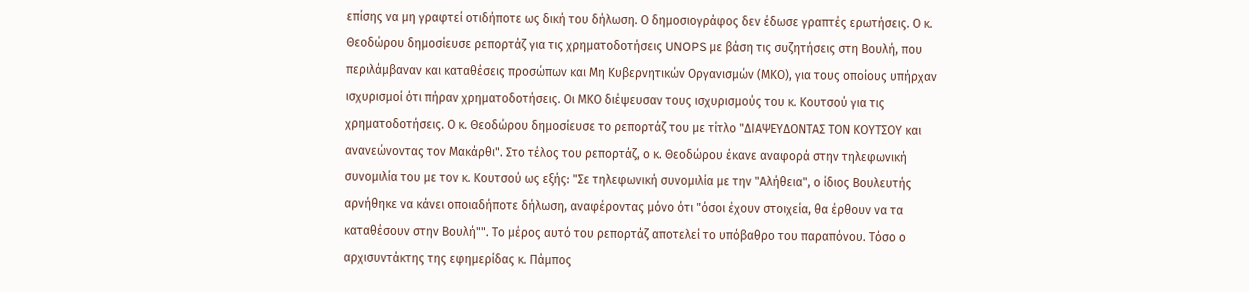επίσης να μη γραφτεί οτιδήποτε ως δική του δήλωση. Ο δημοσιογράφος δεν έδωσε γραπτές ερωτήσεις. Ο κ. Θεοδώρου δημοσίευσε ρεπορτάζ για τις χρηματοδοτήσεις UNOPS με βάση τις συζητήσεις στη Βουλή, που περιλάμβαναν και καταθέσεις προσώπων και Μη Κυβερνητικών Οργανισμών (ΜΚΟ), για τους οποίους υπήρχαν ισχυρισμοί ότι πήραν χρηματοδοτήσεις. Οι ΜΚΟ διέψευσαν τους ισχυρισμούς του κ. Κουτσού για τις χρηματοδοτήσεις. Ο κ. Θεοδώρου δημοσίευσε το ρεπορτάζ του με τίτλο "ΔΙΑΨΕΥΔΟΝΤΑΣ ΤΟΝ ΚΟΥΤΣΟΥ και ανανεώνοντας τον Μακάρθι". Στο τέλος του ρεπορτάζ, ο κ. Θεοδώρου έκανε αναφορά στην τηλεφωνική συνομιλία του με τον κ. Κουτσού ως εξής: "Σε τηλεφωνική συνομιλία με την "Αλήθεια", ο ίδιος Βουλευτής αρνήθηκε να κάνει οποιαδήποτε δήλωση, αναφέροντας μόνο ότι "όσοι έχουν στοιχεία, θα έρθουν να τα καταθέσουν στην Βουλή"". Το μέρος αυτό του ρεπορτάζ αποτελεί το υπόβαθρο του παραπόνου. Τόσο ο αρχισυντάκτης της εφημερίδας κ. Πάμπος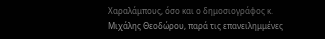Χαραλάμπους, όσο και ο δημοσιογράφος κ. Μιχάλης Θεοδώρου, παρά τις επανειλημμένες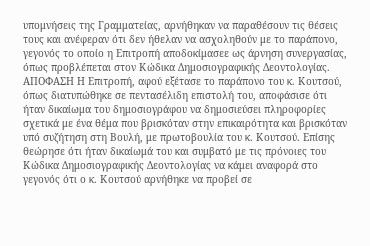υπομνήσεις της Γραμματείας, αρνήθηκαν να παραθέσουν τις θέσεις τους και ανέφεραν ότι δεν ήθελαν να ασχοληθούν με το παράπονο, γεγονός το οποίο η Επιτροπή αποδοκίμασεε ως άρνηση συνεργασίας, όπως προβλέπεται στον Κώδικα Δημοσιογραφικής Δεοντολογίας. ΑΠΟΦΑΣΗ Η Επιτροπή, αφού εξέτασε το παράπονο του κ. Κουτσού, όπως διατυπώθηκε σε πεντασέλιδη επιστολή του, αποφάσισε ότι ήταν δικαίωμα του δημοσιογράφου να δημοσιεύσει πληροφορίες σχετικά με ένα θέμα που βρισκόταν στην επικαιρότητα και βρισκόταν υπό συζήτηση στη Βουλή, με πρωτοβουλία του κ. Κουτσού. Επίσης θεώρησε ότι ήταν δικαίωμά του και συμβατό με τις πρόνοιες του Κώδικα Δημοσιογραφικής Δεοντολογίας να κάμει αναφορά στο γεγονός ότι ο κ. Κουτσού αρνήθηκε να προβεί σε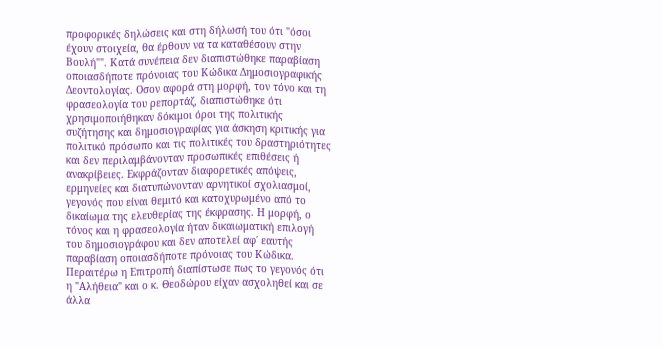προφορικές δηλώσεις και στη δήλωσή του ότι "όσοι έχουν στοιχεία, θα έρθουν να τα καταθέσουν στην Βουλή"". Κατά συνέπεια δεν διαπιστώθηκε παραβίαση οποιασδήποτε πρόνοιας του Κώδικα Δημοσιογραφικής Δεοντολογίας. Οσον αφορά στη μορφή, τον τόνο και τη φρασεολογία του ρεπορτάζ, διαπιστώθηκε ότι χρησιμοποιήθηκαν δόκιμοι όροι της πολιτικής συζήτησης και δημοσιογραφίας για άσκηση κριτικής για πολιτικό πρόσωπο και τις πολιτικές του δραστηριότητες και δεν περιλαμβάνονταν προσωπικές επιθέσεις ή ανακρίβειες. Εκφράζονταν διαφορετικές απόψεις, ερμηνείες και διατυπώνονταν αρνητικοί σχολιασμοί, γεγονός που είναι θεμιτό και κατοχυρωμένο από το δικαίωμα της ελευθερίας της έκφρασης. Η μορφή, ο τόνος και η φρασεολογία ήταν δικαιωματική επιλογή του δημοσιογράφου και δεν αποτελεί αφ΄ εαυτής παραβίαση οποιασδήποτε πρόνοιας του Κώδικα. Περαιτέρω η Επιτροπή διαπίστωσε πως το γεγονός ότι η "Αλήθεια" και ο κ. Θεοδώρου είχαν ασχοληθεί και σε άλλα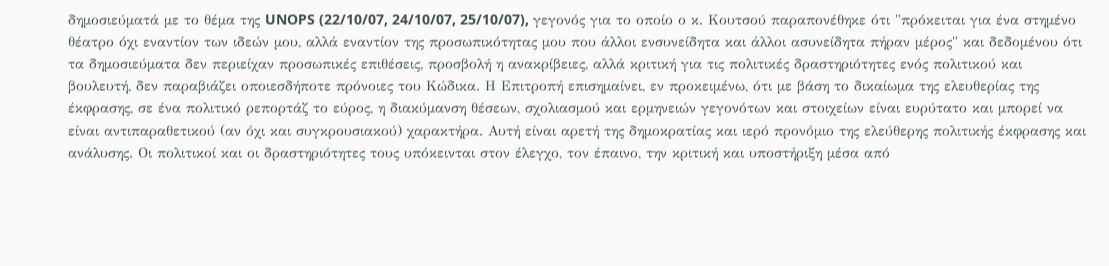δημοσιεύματά με το θέμα της UNOPS (22/10/07, 24/10/07, 25/10/07), γεγονός για το οποίο ο κ. Κουτσού παραπονέθηκε ότι "πρόκειται για ένα στημένο θέατρο όχι εναντίον των ιδεών μου, αλλά εναντίον της προσωπικότητας μου που άλλοι ενσυνείδητα και άλλοι ασυνείδητα πήραν μέρος" και δεδομένου ότι τα δημοσιεύματα δεν περιείχαν προσωπικές επιθέσεις, προσβολή η ανακρίβειες, αλλά κριτική για τις πολιτικές δραστηριότητες ενός πολιτικού και βουλευτή, δεν παραβιάζει οποιεσδήποτε πρόνοιες του Κώδικα. Η Επιτροπή επισημαίνει, εν προκειμένω, ότι με βάση το δικαίωμα της ελευθερίας της έκφρασης, σε ένα πολιτικό ρεπορτάζ το εύρος, η διακύμανση θέσεων, σχολιασμού και ερμηνειών γεγονότων και στοιχείων είναι ευρύτατο και μπορεί να είναι αντιπαραθετικού (αν όχι και συγκρουσιακού) χαρακτήρα. Αυτή είναι αρετή της δημοκρατίας και ιερό προνόμιο της ελεύθερης πολιτικής έκφρασης και ανάλυσης. Οι πολιτικοί και οι δραστηριότητες τους υπόκεινται στον έλεγχο, τον έπαινο, την κριτική και υποστήριξη μέσα από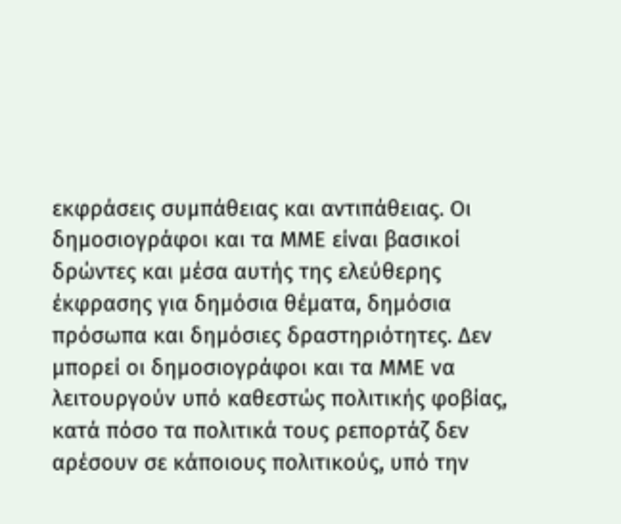εκφράσεις συμπάθειας και αντιπάθειας. Οι δημοσιογράφοι και τα ΜΜΕ είναι βασικοί δρώντες και μέσα αυτής της ελεύθερης έκφρασης για δημόσια θέματα, δημόσια πρόσωπα και δημόσιες δραστηριότητες. Δεν μπορεί οι δημοσιογράφοι και τα ΜΜΕ να λειτουργούν υπό καθεστώς πολιτικής φοβίας, κατά πόσο τα πολιτικά τους ρεπορτάζ δεν αρέσουν σε κάποιους πολιτικούς, υπό την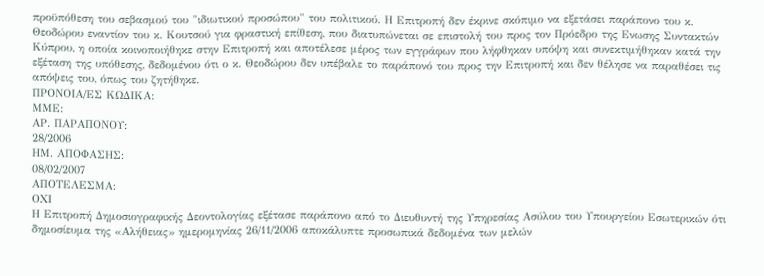προϋπόθεση του σεβασμού του "ιδιωτικού προσώπου" του πολιτικού. Η Επιτροπή δεν έκρινε σκόπιμο να εξετάσει παράπονο του κ. Θεοδώρου εναντίον του κ. Κουτσού για φραστική επίθεση, που διατυπώνεται σε επιστολή του προς τον Πρόεδρο της Ενωσης Συντακτών Κύπρου, η οποία κοινοποιήθηκε στην Επιτροπή και αποτέλεσε μέρος των εγγράφων που λήφθηκαν υπόψη και συνεκτιμήθηκαν κατά την εξέταση της υπόθεσης, δεδομένου ότι ο κ. Θεοδώρου δεν υπέβαλε το παράπονό του προς την Επιτροπή και δεν θέλησε να παραθέσει τις απόψεις του, όπως του ζητήθηκε.
ΠΡΟΝΟΙΑ/EΣ ΚΩΔΙΚΑ:
ΜΜΕ:
ΑΡ. ΠΑΡΑΠΟΝΟΥ:
28/2006
ΗΜ. ΑΠΟΦΑΣΗΣ:
08/02/2007
ΑΠΟΤΕΛΕΣΜΑ:
ΟΧΙ
Η Επιτροπή Δημοσιογραφικής Δεοντολογίας εξέτασε παράπονο από το Διευθυντή της Υπηρεσίας Ασύλου του Υπουργείου Εσωτερικών ότι δημοσίευμα της «Αλήθειας» ημερομηνίας 26/11/2006 αποκάλυπτε προσωπικά δεδομένα των μελών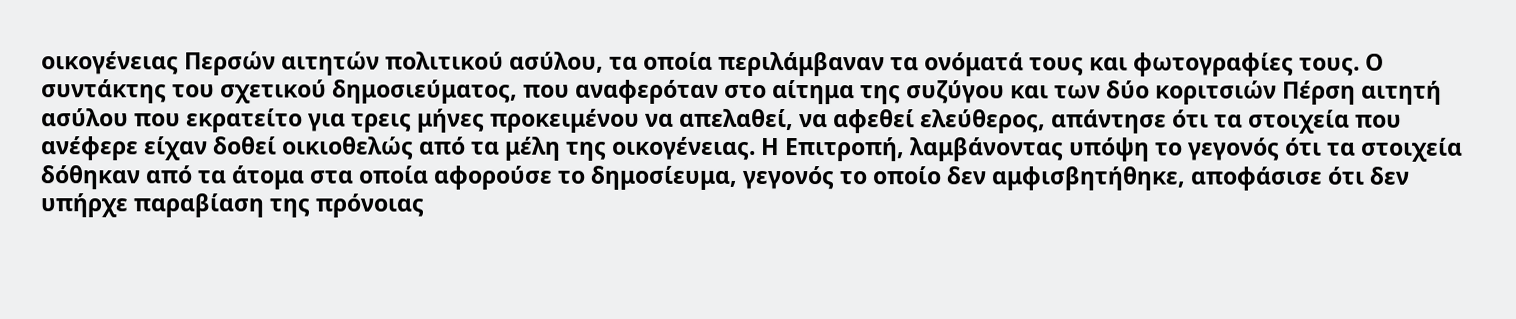οικογένειας Περσών αιτητών πολιτικού ασύλου, τα οποία περιλάμβαναν τα ονόματά τους και φωτογραφίες τους. Ο συντάκτης του σχετικού δημοσιεύματος, που αναφερόταν στο αίτημα της συζύγου και των δύο κοριτσιών Πέρση αιτητή ασύλου που εκρατείτο για τρεις μήνες προκειμένου να απελαθεί, να αφεθεί ελεύθερος, απάντησε ότι τα στοιχεία που ανέφερε είχαν δοθεί οικιοθελώς από τα μέλη της οικογένειας. Η Επιτροπή, λαμβάνοντας υπόψη το γεγονός ότι τα στοιχεία δόθηκαν από τα άτομα στα οποία αφορούσε το δημοσίευμα, γεγονός το οποίο δεν αμφισβητήθηκε, αποφάσισε ότι δεν υπήρχε παραβίαση της πρόνοιας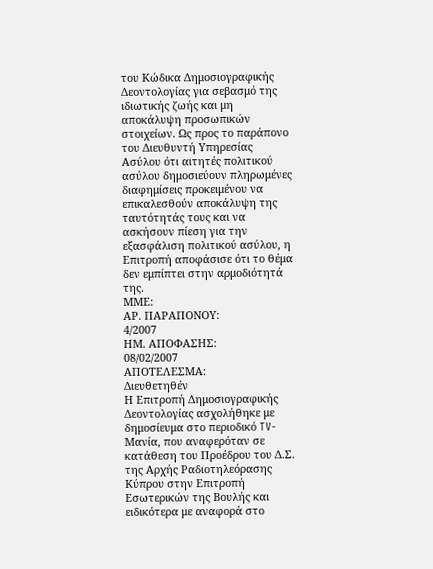του Κώδικα Δημοσιογραφικής Δεοντολογίας για σεβασμό της ιδιωτικής ζωής και μη αποκάλυψη προσωπικών στοιχείων. Ως προς το παράπονο του Διευθυντή Υπηρεσίας Ασύλου ότι αιτητές πολιτικού ασύλου δημοσιεύουν πληρωμένες διαφημίσεις προκειμένου να επικαλεσθούν αποκάλυψη της ταυτότητάς τους και να ασκήσουν πίεση για την εξασφάλιση πολιτικού ασύλου, η Επιτροπή αποφάσισε ότι το θέμα δεν εμπίπτει στην αρμοδιότητά της.
ΜΜΕ:
ΑΡ. ΠΑΡΑΠΟΝΟΥ:
4/2007
ΗΜ. ΑΠΟΦΑΣΗΣ:
08/02/2007
ΑΠΟΤΕΛΕΣΜΑ:
Διευθετηθέν
Η Επιτροπή Δημοσιογραφικής Δεοντολογίας ασχολήθηκε με δημοσίευμα στο περιοδικό TV-Μανία, που αναφερόταν σε κατάθεση του Προέδρου του Δ.Σ. της Αρχής Ραδιοτηλεόρασης Κύπρου στην Επιτροπή Εσωτερικών της Βουλής και ειδικότερα με αναφορά στο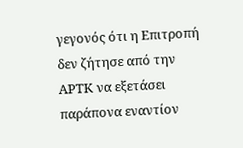γεγονός ότι η Επιτροπή δεν ζήτησε από την ΑΡΤΚ να εξετάσει παράπονα εναντίον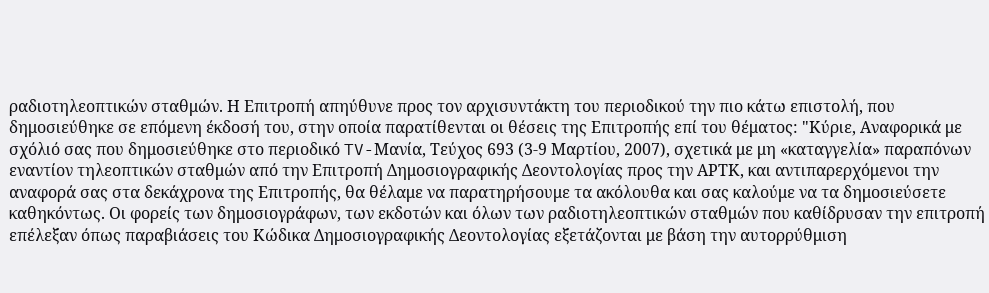ραδιοτηλεοπτικών σταθμών. Η Επιτροπή απηύθυνε προς τον αρχισυντάκτη του περιοδικού την πιο κάτω επιστολή, που δημοσιεύθηκε σε επόμενη έκδοσή του, στην οποία παρατίθενται οι θέσεις της Επιτροπής επί του θέματος: "Κύριε, Αναφορικά με σχόλιό σας που δημοσιεύθηκε στο περιοδικό TV-Μανία, Τεύχος 693 (3-9 Μαρτίου, 2007), σχετικά με μη «καταγγελία» παραπόνων εναντίον τηλεοπτικών σταθμών από την Επιτροπή Δημοσιογραφικής Δεοντολογίας προς την ΑΡΤΚ, και αντιπαρερχόμενοι την αναφορά σας στα δεκάχρονα της Επιτροπής, θα θέλαμε να παρατηρήσουμε τα ακόλουθα και σας καλούμε να τα δημοσιεύσετε καθηκόντως. Οι φορείς των δημοσιογράφων, των εκδοτών και όλων των ραδιοτηλεοπτικών σταθμών που καθίδρυσαν την επιτροπή επέλεξαν όπως παραβιάσεις του Κώδικα Δημοσιογραφικής Δεοντολογίας εξετάζονται με βάση την αυτορρύθμιση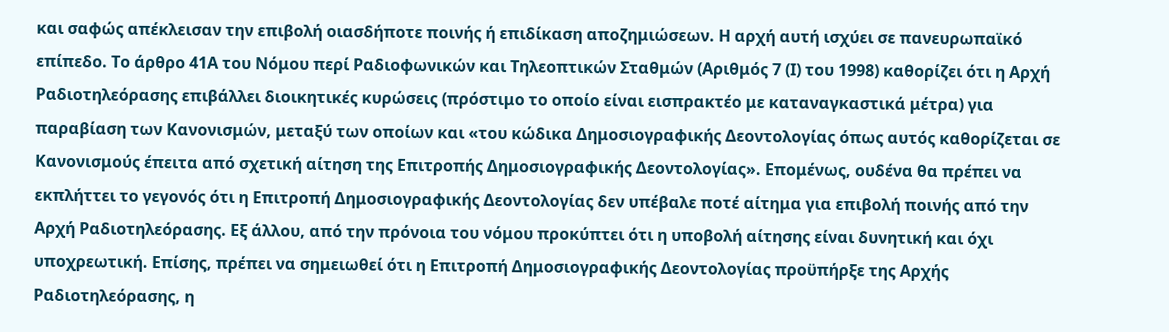και σαφώς απέκλεισαν την επιβολή οιασδήποτε ποινής ή επιδίκαση αποζημιώσεων. Η αρχή αυτή ισχύει σε πανευρωπαϊκό επίπεδο. Το άρθρο 41Α του Νόμου περί Ραδιοφωνικών και Τηλεοπτικών Σταθμών (Αριθμός 7 (Ι) του 1998) καθορίζει ότι η Αρχή Ραδιοτηλεόρασης επιβάλλει διοικητικές κυρώσεις (πρόστιμο το οποίο είναι εισπρακτέο με καταναγκαστικά μέτρα) για παραβίαση των Κανονισμών, μεταξύ των οποίων και «του κώδικα Δημοσιογραφικής Δεοντολογίας όπως αυτός καθορίζεται σε Κανονισμούς έπειτα από σχετική αίτηση της Επιτροπής Δημοσιογραφικής Δεοντολογίας». Επομένως, ουδένα θα πρέπει να εκπλήττει το γεγονός ότι η Επιτροπή Δημοσιογραφικής Δεοντολογίας δεν υπέβαλε ποτέ αίτημα για επιβολή ποινής από την Αρχή Ραδιοτηλεόρασης. Εξ άλλου, από την πρόνοια του νόμου προκύπτει ότι η υποβολή αίτησης είναι δυνητική και όχι υποχρεωτική. Επίσης, πρέπει να σημειωθεί ότι η Επιτροπή Δημοσιογραφικής Δεοντολογίας προϋπήρξε της Αρχής Ραδιοτηλεόρασης, η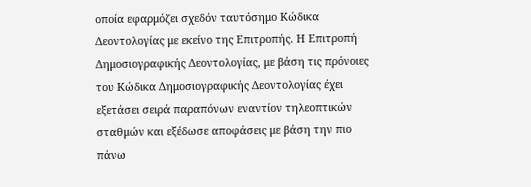οποία εφαρμόζει σχεδόν ταυτόσημο Κώδικα Δεοντολογίας με εκείνο της Επιτροπής. Η Επιτροπή Δημοσιογραφικής Δεοντολογίας, με βάση τις πρόνοιες του Κώδικα Δημοσιογραφικής Δεοντολογίας έχει εξετάσει σειρά παραπόνων εναντίον τηλεοπτικών σταθμών και εξέδωσε αποφάσεις με βάση την πιο πάνω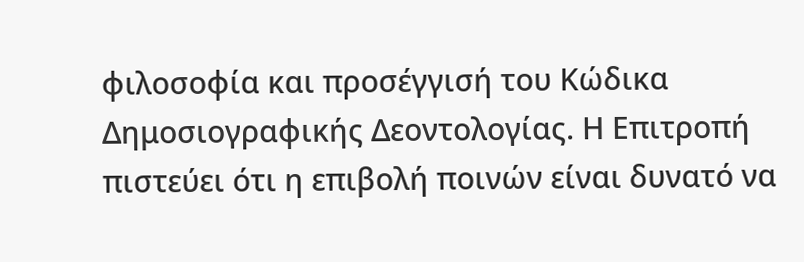φιλοσοφία και προσέγγισή του Κώδικα Δημοσιογραφικής Δεοντολογίας. Η Επιτροπή πιστεύει ότι η επιβολή ποινών είναι δυνατό να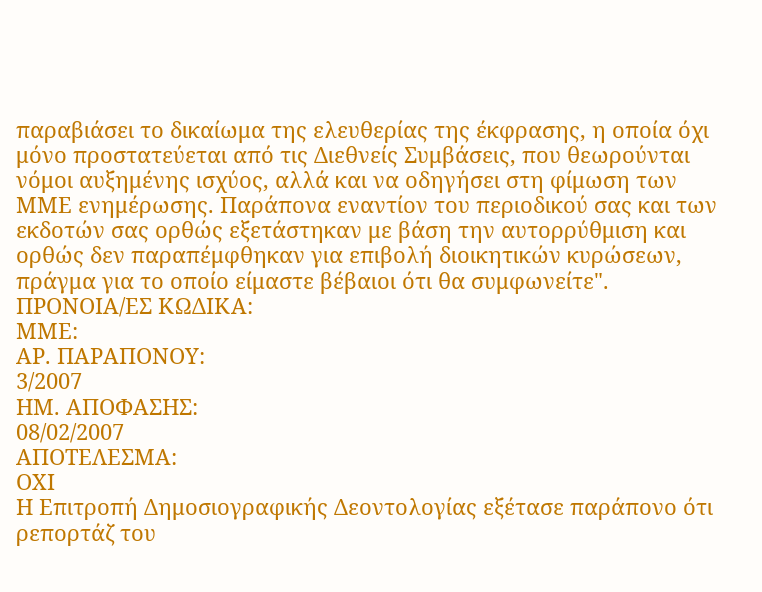παραβιάσει το δικαίωμα της ελευθερίας της έκφρασης, η οποία όχι μόνο προστατεύεται από τις Διεθνείς Συμβάσεις, που θεωρούνται νόμοι αυξημένης ισχύος, αλλά και να οδηγήσει στη φίμωση των ΜΜΕ ενημέρωσης. Παράπονα εναντίον του περιοδικού σας και των εκδοτών σας ορθώς εξετάστηκαν με βάση την αυτορρύθμιση και ορθώς δεν παραπέμφθηκαν για επιβολή διοικητικών κυρώσεων, πράγμα για το οποίο είμαστε βέβαιοι ότι θα συμφωνείτε".
ΠΡΟΝΟΙΑ/EΣ ΚΩΔΙΚΑ:
ΜΜΕ:
ΑΡ. ΠΑΡΑΠΟΝΟΥ:
3/2007
ΗΜ. ΑΠΟΦΑΣΗΣ:
08/02/2007
ΑΠΟΤΕΛΕΣΜΑ:
ΟΧΙ
Η Επιτροπή Δημοσιογραφικής Δεοντολογίας εξέτασε παράπονο ότι ρεπορτάζ του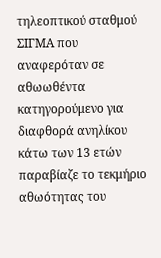τηλεοπτικού σταθμού ΣΙΓΜΑ που αναφερόταν σε αθωωθέντα κατηγορούμενο για διαφθορά ανηλίκου κάτω των 13 ετών παραβίαζε το τεκμήριο αθωότητας του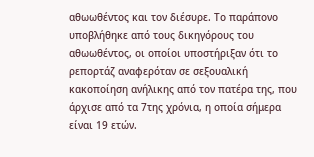αθωωθέντος και τον διέσυρε. Το παράπονο υποβλήθηκε από τους δικηγόρους του αθωωθέντος, οι οποίοι υποστήριξαν ότι το ρεπορτάζ αναφερόταν σε σεξουαλική κακοποίηση ανήλικης από τον πατέρα της, που άρχισε από τα 7της χρόνια, η οποία σήμερα είναι 19 ετών.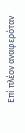Επί πλέον αναφερόταν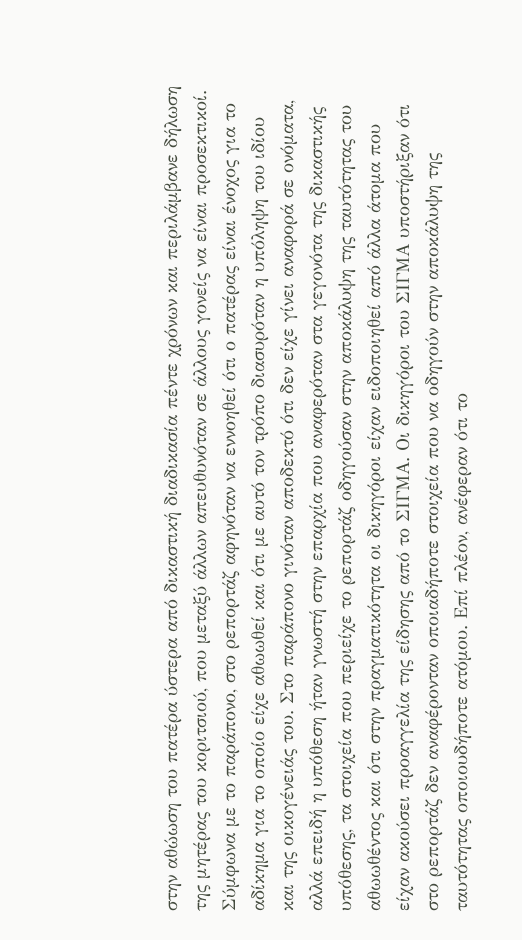στην αθώωση του πατέρα ύστερα από δικαστική διαδικασία πέντε χρόνων και περιλάμβανε δήλωση της μητέρας του κοριτσιού, που μεταξύ άλλων απευθυνόταν σε άλλους γονείς να είναι προσεκτικοί. Σύμφωνα με το παράπονο, στο ρεπορτάζ αφηνόταν να εννοηθεί ότι ο πατέρας είναι ένοχος για το αδίκημα για το οποίο είχε αθωωθεί και ότι με αυτό τον τρόπο διασυρόταν η υπόληψη του ιδίου και της οικογένειάς του. Στο παράπονο γινόταν αποδεκτό ότι δεν είχε γίνει αναφορά σε ονόματα, αλλά επειδή η υπόθεση ήταν γνωστή στην επαρχία που αναφερόταν στα γεγονότα της δικαστικής υπόθεσης, τα στοιχεία που περιείχε το ρεπορτάζ οδηγούσαν στην αποκάλυψη της ταυτότητας του αθωωθέντος και ότι στην πραγματικότητα οι δικηγόροι είχαν ειδοποιηθεί από άλλα άτομα που είχαν ακούσει προαγγελία της είδησης από το ΣΙΓΜΑ. Οι δικηγόροι του ΣΙΓΜΑ υποστήριξαν ότι στο ρεπορτάζ δεν αναφέρονταν οποιαδήποτε στοιχεία που να οδηγούν στην αποκάλυψη της ταυτότητας οποιουδήποτε ατόμου. Επί πλέον, ανέφεραν ότι το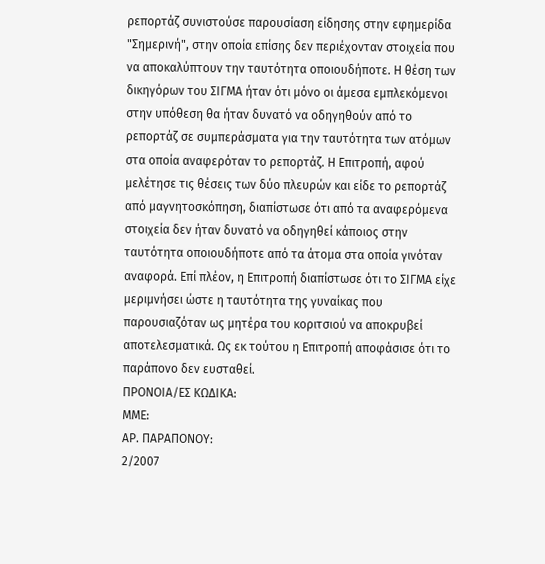ρεπορτάζ συνιστούσε παρουσίαση είδησης στην εφημερίδα "Σημερινή", στην οποία επίσης δεν περιέχονταν στοιχεία που να αποκαλύπτουν την ταυτότητα οποιουδήποτε. Η θέση των δικηγόρων του ΣΙΓΜΑ ήταν ότι μόνο οι άμεσα εμπλεκόμενοι στην υπόθεση θα ήταν δυνατό να οδηγηθούν από το ρεπορτάζ σε συμπεράσματα για την ταυτότητα των ατόμων στα οποία αναφερόταν το ρεπορτάζ. Η Επιτροπή, αφού μελέτησε τις θέσεις των δύο πλευρών και είδε το ρεπορτάζ από μαγνητοσκόπηση, διαπίστωσε ότι από τα αναφερόμενα στοιχεία δεν ήταν δυνατό να οδηγηθεί κάποιος στην ταυτότητα οποιουδήποτε από τα άτομα στα οποία γινόταν αναφορά. Επί πλέον, η Επιτροπή διαπίστωσε ότι το ΣΙΓΜΑ είχε μεριμνήσει ώστε η ταυτότητα της γυναίκας που παρουσιαζόταν ως μητέρα του κοριτσιού να αποκρυβεί αποτελεσματικά. Ως εκ τούτου η Επιτροπή αποφάσισε ότι το παράπονο δεν ευσταθεί.
ΠΡΟΝΟΙΑ/EΣ ΚΩΔΙΚΑ:
ΜΜΕ:
ΑΡ. ΠΑΡΑΠΟΝΟΥ:
2/2007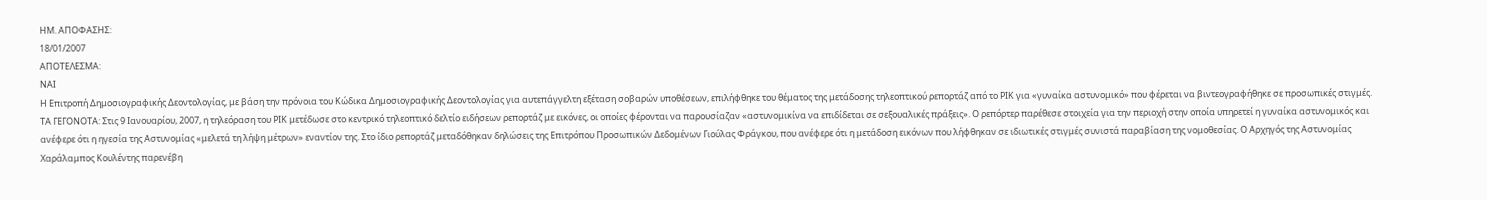ΗΜ. ΑΠΟΦΑΣΗΣ:
18/01/2007
ΑΠΟΤΕΛΕΣΜΑ:
ΝΑΙ
Η Επιτροπή Δημοσιογραφικής Δεοντολογίας, με βάση την πρόνοια του Κώδικα Δημοσιογραφικής Δεοντολογίας για αυτεπάγγελτη εξέταση σοβαρών υποθέσεων, επιλήφθηκε του θέματος της μετάδοσης τηλεοπτικού ρεπορτάζ από το ΡΙΚ για «γυναίκα αστυνομικό» που φέρεται να βιντεογραφήθηκε σε προσωπικές στιγμές. ΤΑ ΓΕΓΟΝΟΤΑ: Στις 9 Ιανουαρίου, 2007, η τηλεόραση του ΡΙΚ μετέδωσε στο κεντρικό τηλεοπτικό δελτίο ειδήσεων ρεπορτάζ με εικόνες, οι οποίες φέρονται να παρουσίαζαν «αστυνομικίνα να επιδίδεται σε σεξουαλικές πράξεις». Ο ρεπόρτερ παρέθεσε στοιχεία για την περιοχή στην οποία υπηρετεί η γυναίκα αστυνομικός και ανέφερε ότι η ηγεσία της Αστυνομίας «μελετά τη λήψη μέτρων» εναντίον της. Στο ίδιο ρεπορτάζ μεταδόθηκαν δηλώσεις της Επιτρόπου Προσωπικών Δεδομένων Γιούλας Φράγκου, που ανέφερε ότι η μετάδοση εικόνων που λήφθηκαν σε ιδιωτικές στιγμές συνιστά παραβίαση της νομοθεσίας. Ο Αρχηγός της Αστυνομίας Χαράλαμπος Κουλέντης παρενέβη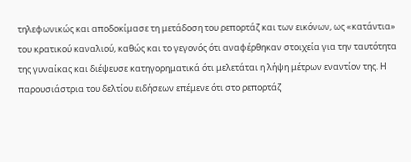τηλεφωνικώς και αποδοκίμασε τη μετάδοση του ρεπορτάζ και των εικόνων, ως «κατάντια» του κρατικού καναλιού, καθώς και το γεγονός ότι αναφέρθηκαν στοιχεία για την ταυτότητα της γυναίκας και διέψευσε κατηγορηματικά ότι μελετάται η λήψη μέτρων εναντίον της. Η παρουσιάστρια του δελτίου ειδήσεων επέμενε ότι στο ρεπορτάζ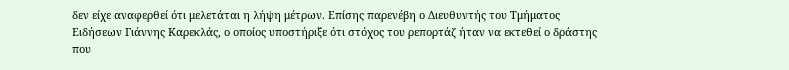δεν είχε αναφερθεί ότι μελετάται η λήψη μέτρων. Επίσης παρενέβη ο Διευθυντής του Τμήματος Ειδήσεων Γιάννης Καρεκλάς, ο οποίος υποστήριξε ότι στόχος του ρεπορτάζ ήταν να εκτεθεί ο δράστης που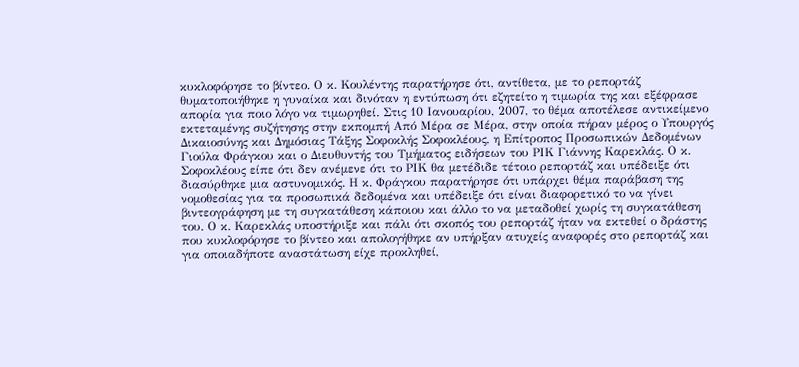κυκλοφόρησε το βίντεο. Ο κ. Κουλέντης παρατήρησε ότι, αντίθετα, με το ρεπορτάζ θυματοποιήθηκε η γυναίκα και δινόταν η εντύπωση ότι εζητείτο η τιμωρία της και εξέφρασε απορία για ποιο λόγο να τιμωρηθεί. Στις 10 Ιανουαρίου, 2007, το θέμα αποτέλεσε αντικείμενο εκτεταμένης συζήτησης στην εκπομπή Από Μέρα σε Μέρα, στην οποία πήραν μέρος ο Υπουργός Δικαιοσύνης και Δημόσιας Τάξης Σοφοκλής Σοφοκλέους, η Επίτροπος Προσωπικών Δεδομένων Γιούλα Φράγκου και ο Διευθυντής του Τμήματος ειδήσεων του ΡΙΚ Γιάννης Καρεκλάς. Ο κ. Σοφοκλέους είπε ότι δεν ανέμενε ότι το ΡΙΚ θα μετέδιδε τέτοιο ρεπορτάζ και υπέδειξε ότι διασύρθηκε μια αστυνομικός. Η κ. Φράγκου παρατήρησε ότι υπάρχει θέμα παράβαση της νομοθεσίας για τα προσωπικά δεδομένα και υπέδειξε ότι είναι διαφορετικό το να γίνει βιντεογράφηση με τη συγκατάθεση κάποιου και άλλο το να μεταδοθεί χωρίς τη συγκατάθεση του. Ο κ. Καρεκλάς υποστήριξε και πάλι ότι σκοπός του ρεπορτάζ ήταν να εκτεθεί ο δράστης που κυκλοφόρησε το βίντεο και απολογήθηκε αν υπήρξαν ατυχείς αναφορές στο ρεπορτάζ και για οποιαδήποτε αναστάτωση είχε προκληθεί,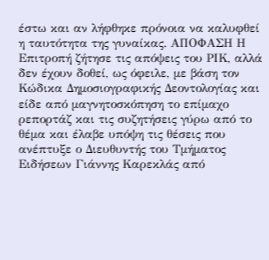έστω και αν λήφθηκε πρόνοια να καλυφθεί η ταυτότητα της γυναίκας. ΑΠΟΦΑΣΗ Η Επιτροπή ζήτησε τις απόψεις του ΡΙΚ, αλλά δεν έχουν δοθεί, ως όφειλε, με βάση τον Κώδικα Δημοσιογραφικής Δεοντολογίας και είδε από μαγνητοσκόπηση το επίμαχο ρεπορτάζ και τις συζητήσεις γύρω από το θέμα και έλαβε υπόψη τις θέσεις που ανέπτυξε ο Διευθυντής του Τμήματος Ειδήσεων Γιάννης Καρεκλάς από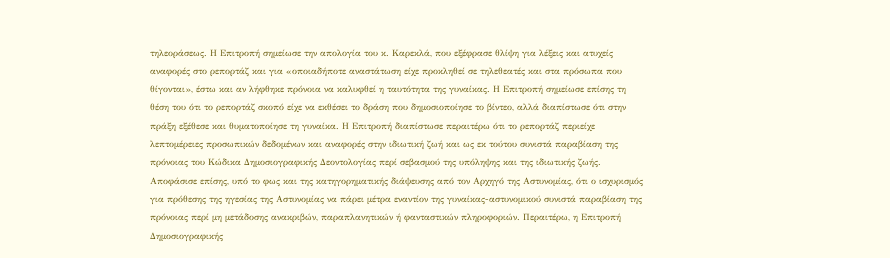τηλεοράσεως. Η Επιτροπή σημείωσε την απολογία του κ. Καρεκλά, που εξέφρασε θλίψη για λέξεις και ατυχείς αναφορές στο ρεπορτάζ και για «οποιαδήποτε αναστάτωση είχε προκληθεί σε τηλεθεατές και στα πρόσωπα που θίγονται», έστω και αν λήφθηκε πρόνοια να καλυφθεί η ταυτότητα της γυναίκας. Η Επιτροπή σημείωσε επίσης τη θέση του ότι το ρεπορτάζ σκοπό είχε να εκθέσει το δράση που δημοσιοποίησε το βίντεο, αλλά διαπίστωσε ότι στην πράξη εξέθεσε και θυματοποίησε τη γυναίκα. Η Επιτροπή διαπίστωσε περαιτέρω ότι το ρεπορτάζ περιείχε λεπτομέρειες προσωπικών δεδομένων και αναφορές στην ιδιωτική ζωή και ως εκ τούτου συνιστά παραβίαση της πρόνοιας του Κώδικα Δημοσιογραφικής Δεοντολογίας περί σεβασμού της υπόληψης και της ιδιωτικής ζωής. Αποφάσισε επίσης, υπό το φως και της κατηγορηματικής διάψευσης από τον Αρχηγό της Αστυνομίας, ότι ο ισχυρισμός για πρόθεσης της ηγεσίας της Αστυνομίας να πάρει μέτρα εναντίον της γυναίκας-αστυνομικού συνιστά παραβίαση της πρόνοιας περί μη μετάδοσης ανακριβών, παραπλανητικών ή φανταστικών πληροφοριών. Περαιτέρω, η Επιτροπή Δημοσιογραφικής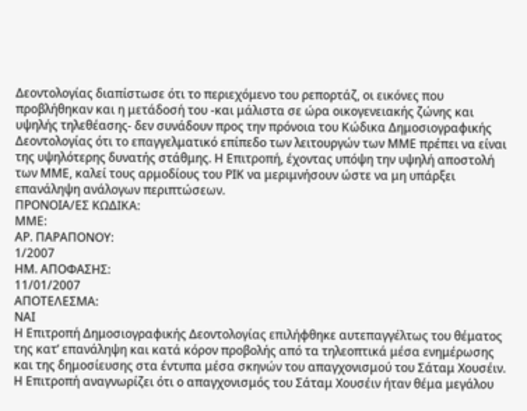Δεοντολογίας διαπίστωσε ότι το περιεχόμενο του ρεπορτάζ, οι εικόνες που προβλήθηκαν και η μετάδοσή του -και μάλιστα σε ώρα οικογενειακής ζώνης και υψηλής τηλεθέασης- δεν συνάδουν προς την πρόνοια του Κώδικα Δημοσιογραφικής Δεοντολογίας ότι το επαγγελματικό επίπεδο των λειτουργών των ΜΜΕ πρέπει να είναι της υψηλότερης δυνατής στάθμης. Η Επιτροπή, έχοντας υπόψη την υψηλή αποστολή των ΜΜΕ, καλεί τους αρμοδίους του ΡΙΚ να μεριμνήσουν ώστε να μη υπάρξει επανάληψη ανάλογων περιπτώσεων.
ΠΡΟΝΟΙΑ/EΣ ΚΩΔΙΚΑ:
ΜΜΕ:
ΑΡ. ΠΑΡΑΠΟΝΟΥ:
1/2007
ΗΜ. ΑΠΟΦΑΣΗΣ:
11/01/2007
ΑΠΟΤΕΛΕΣΜΑ:
ΝΑΙ
Η Επιτροπή Δημοσιογραφικής Δεοντολογίας επιλήφθηκε αυτεπαγγέλτως του θέματος της κατ’ επανάληψη και κατά κόρον προβολής από τα τηλεοπτικά μέσα ενημέρωσης και της δημοσίευσης στα έντυπα μέσα σκηνών του απαγχονισμού του Σάταμ Χουσέιν. Η Επιτροπή αναγνωρίζει ότι ο απαγχονισμός του Σάταμ Χουσέιν ήταν θέμα μεγάλου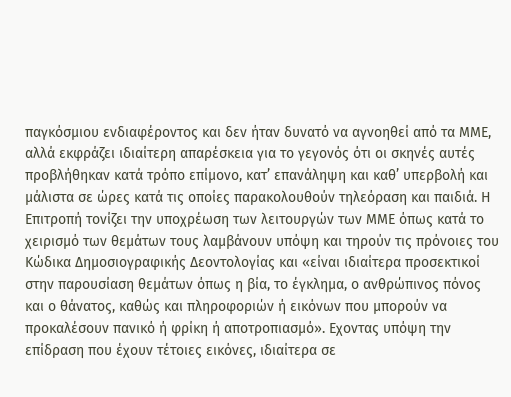παγκόσμιου ενδιαφέροντος και δεν ήταν δυνατό να αγνοηθεί από τα ΜΜΕ, αλλά εκφράζει ιδιαίτερη απαρέσκεια για το γεγονός ότι οι σκηνές αυτές προβλήθηκαν κατά τρόπο επίμονο, κατ’ επανάληψη και καθ’ υπερβολή και μάλιστα σε ώρες κατά τις οποίες παρακολουθούν τηλεόραση και παιδιά. Η Επιτροπή τονίζει την υποχρέωση των λειτουργών των ΜΜΕ όπως κατά το χειρισμό των θεμάτων τους λαμβάνουν υπόψη και τηρούν τις πρόνοιες του Κώδικα Δημοσιογραφικής Δεοντολογίας και «είναι ιδιαίτερα προσεκτικοί στην παρουσίαση θεμάτων όπως η βία, το έγκλημα, ο ανθρώπινος πόνος και ο θάνατος, καθώς και πληροφοριών ή εικόνων που μπορούν να προκαλέσουν πανικό ή φρίκη ή αποτροπιασμό». Εχοντας υπόψη την επίδραση που έχουν τέτοιες εικόνες, ιδιαίτερα σε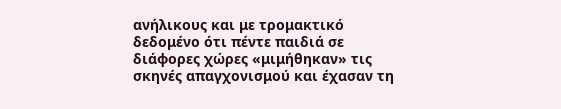ανήλικους και με τρομακτικό δεδομένο ότι πέντε παιδιά σε διάφορες χώρες «μιμήθηκαν» τις σκηνές απαγχονισμού και έχασαν τη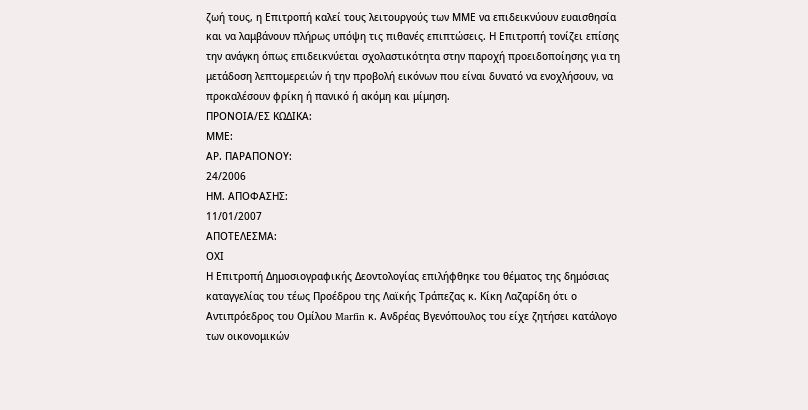ζωή τους, η Επιτροπή καλεί τους λειτουργούς των ΜΜΕ να επιδεικνύουν ευαισθησία και να λαμβάνουν πλήρως υπόψη τις πιθανές επιπτώσεις. Η Επιτροπή τονίζει επίσης την ανάγκη όπως επιδεικνύεται σχολαστικότητα στην παροχή προειδοποίησης για τη μετάδοση λεπτομερειών ή την προβολή εικόνων που είναι δυνατό να ενοχλήσουν, να προκαλέσουν φρίκη ή πανικό ή ακόμη και μίμηση.
ΠΡΟΝΟΙΑ/EΣ ΚΩΔΙΚΑ:
ΜΜΕ:
ΑΡ. ΠΑΡΑΠΟΝΟΥ:
24/2006
ΗΜ. ΑΠΟΦΑΣΗΣ:
11/01/2007
ΑΠΟΤΕΛΕΣΜΑ:
ΟΧΙ
Η Επιτροπή Δημοσιογραφικής Δεοντολογίας επιλήφθηκε του θέματος της δημόσιας καταγγελίας του τέως Προέδρου της Λαϊκής Τράπεζας κ. Κίκη Λαζαρίδη ότι ο Αντιπρόεδρος του Ομίλου Marfin κ. Ανδρέας Βγενόπουλος του είχε ζητήσει κατάλογο των οικονομικών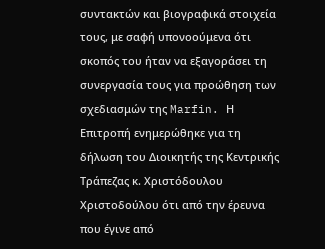συντακτών και βιογραφικά στοιχεία τους, με σαφή υπονοούμενα ότι σκοπός του ήταν να εξαγοράσει τη συνεργασία τους για προώθηση των σχεδιασμών της Marfin. Η Επιτροπή ενημερώθηκε για τη δήλωση του Διοικητής της Κεντρικής Τράπεζας κ. Χριστόδουλου Χριστοδούλου ότι από την έρευνα που έγινε από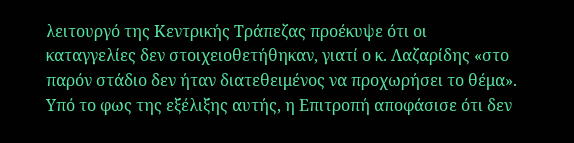λειτουργό της Κεντρικής Τράπεζας προέκυψε ότι οι καταγγελίες δεν στοιχειοθετήθηκαν, γιατί ο κ. Λαζαρίδης «στο παρόν στάδιο δεν ήταν διατεθειμένος να προχωρήσει το θέμα». Υπό το φως της εξέλιξης αυτής, η Επιτροπή αποφάσισε ότι δεν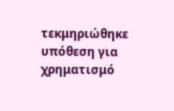τεκμηριώθηκε υπόθεση για χρηματισμό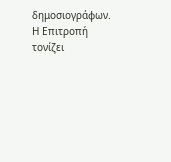δημοσιογράφων. Η Επιτροπή τονίζει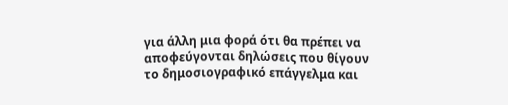για άλλη μια φορά ότι θα πρέπει να αποφεύγονται δηλώσεις που θίγουν το δημοσιογραφικό επάγγελμα και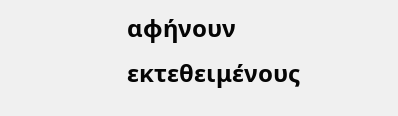αφήνουν εκτεθειμένους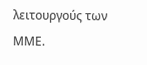λειτουργούς των ΜΜΕ.